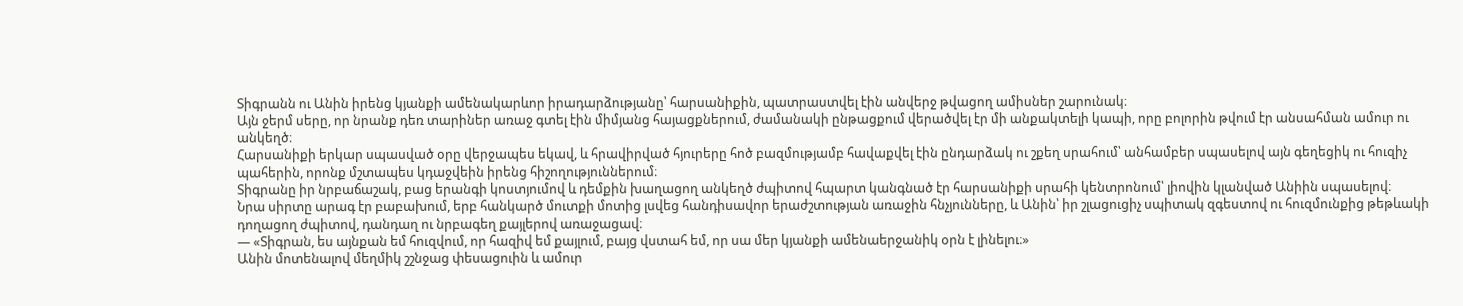Տիգրանն ու Անին իրենց կյանքի ամենակարևոր իրադարձությանը՝ հարսանիքին, պատրաստվել էին անվերջ թվացող ամիսներ շարունակ։
Այն ջերմ սերը, որ նրանք դեռ տարիներ առաջ գտել էին միմյանց հայացքներում, ժամանակի ընթացքում վերածվել էր մի անքակտելի կապի, որը բոլորին թվում էր անսահման ամուր ու անկեղծ։
Հարսանիքի երկար սպասված օրը վերջապես եկավ, և հրավիրված հյուրերը հոծ բազմությամբ հավաքվել էին ընդարձակ ու շքեղ սրահում՝ անհամբեր սպասելով այն գեղեցիկ ու հուզիչ պահերին, որոնք մշտապես կդաջվեին իրենց հիշողություններում։
Տիգրանը իր նրբաճաշակ, բաց երանգի կոստյումով և դեմքին խաղացող անկեղծ ժպիտով հպարտ կանգնած էր հարսանիքի սրահի կենտրոնում՝ լիովին կլանված Անիին սպասելով։
Նրա սիրտը արագ էր բաբախում, երբ հանկարծ մուտքի մոտից լսվեց հանդիսավոր երաժշտության առաջին հնչյունները, և Անին՝ իր շլացուցիչ սպիտակ զգեստով ու հուզմունքից թեթևակի դողացող ժպիտով, դանդաղ ու նրբագեղ քայլերով առաջացավ։
— «Տիգրան, ես այնքան եմ հուզվում, որ հազիվ եմ քայլում, բայց վստահ եմ, որ սա մեր կյանքի ամենաերջանիկ օրն է լինելու։»
Անին մոտենալով մեղմիկ շշնջաց փեսացուին և ամուր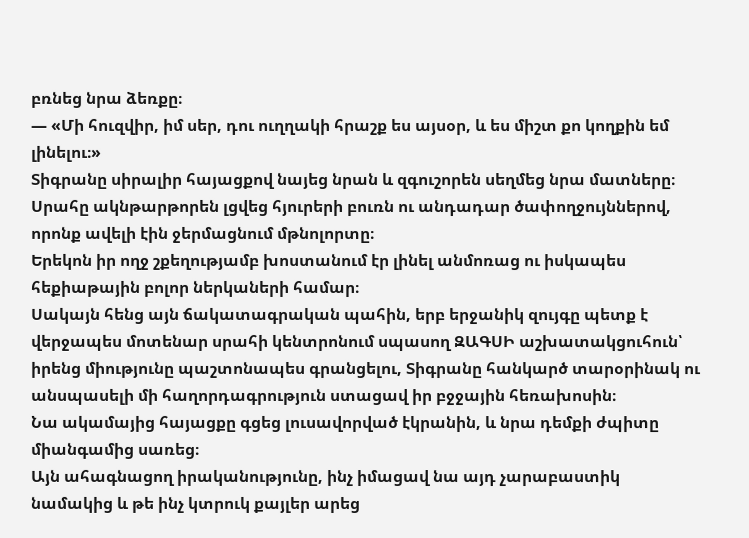բռնեց նրա ձեռքը։
— «Մի հուզվիր, իմ սեր, դու ուղղակի հրաշք ես այսօր, և ես միշտ քո կողքին եմ լինելու։»
Տիգրանը սիրալիր հայացքով նայեց նրան և զգուշորեն սեղմեց նրա մատները։
Սրահը ակնթարթորեն լցվեց հյուրերի բուռն ու անդադար ծափողջույններով, որոնք ավելի էին ջերմացնում մթնոլորտը։
Երեկոն իր ողջ շքեղությամբ խոստանում էր լինել անմոռաց ու իսկապես հեքիաթային բոլոր ներկաների համար։
Սակայն հենց այն ճակատագրական պահին, երբ երջանիկ զույգը պետք է վերջապես մոտենար սրահի կենտրոնում սպասող ԶԱԳՍԻ աշխատակցուհուն՝ իրենց միությունը պաշտոնապես գրանցելու, Տիգրանը հանկարծ տարօրինակ ու անսպասելի մի հաղորդագրություն ստացավ իր բջջային հեռախոսին։
Նա ակամայից հայացքը գցեց լուսավորված էկրանին, և նրա դեմքի ժպիտը միանգամից սառեց։
Այն ահագնացող իրականությունը, ինչ իմացավ նա այդ չարաբաստիկ նամակից և թե ինչ կտրուկ քայլեր արեց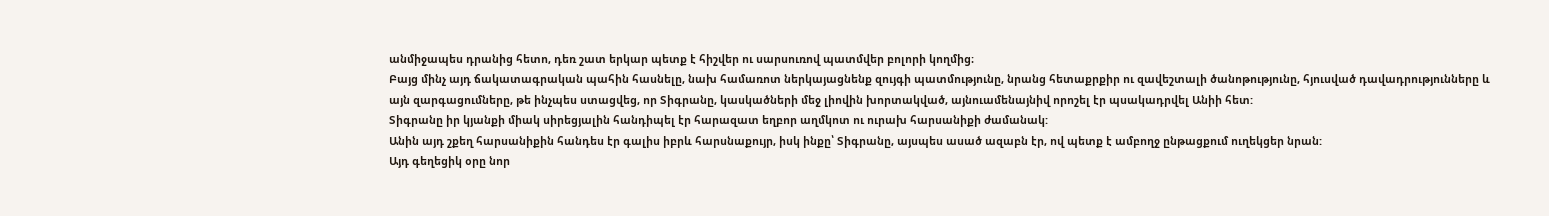անմիջապես դրանից հետո, դեռ շատ երկար պետք է հիշվեր ու սարսուռով պատմվեր բոլորի կողմից։
Բայց մինչ այդ ճակատագրական պահին հասնելը, նախ համառոտ ներկայացնենք զույգի պատմությունը, նրանց հետաքրքիր ու զավեշտալի ծանոթությունը, հյուսված դավադրությունները և այն զարգացումները, թե ինչպես ստացվեց, որ Տիգրանը, կասկածների մեջ լիովին խորտակված, այնուամենայնիվ որոշել էր պսակադրվել Անիի հետ:
Տիգրանը իր կյանքի միակ սիրեցյալին հանդիպել էր հարազատ եղբոր աղմկոտ ու ուրախ հարսանիքի ժամանակ:
Անին այդ շքեղ հարսանիքին հանդես էր գալիս իբրև հարսնաքույր, իսկ ինքը՝ Տիգրանը, այսպես ասած ազաբն էր, ով պետք է ամբողջ ընթացքում ուղեկցեր նրան:
Այդ գեղեցիկ օրը նոր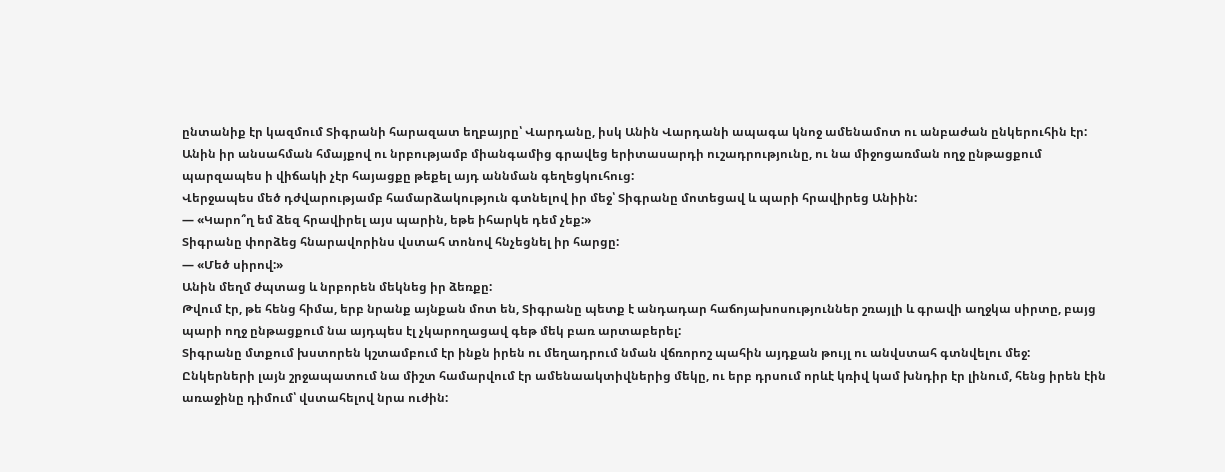ընտանիք էր կազմում Տիգրանի հարազատ եղբայրը՝ Վարդանը, իսկ Անին Վարդանի ապագա կնոջ ամենամոտ ու անբաժան ընկերուհին էր:
Անին իր անսահման հմայքով ու նրբությամբ միանգամից գրավեց երիտասարդի ուշադրությունը, ու նա միջոցառման ողջ ընթացքում պարզապես ի վիճակի չէր հայացքը թեքել այդ աննման գեղեցկուհուց:
Վերջապես մեծ դժվարությամբ համարձակություն գտնելով իր մեջ՝ Տիգրանը մոտեցավ և պարի հրավիրեց Անիին:
— «Կարո՞ղ եմ ձեզ հրավիրել այս պարին, եթե իհարկե դեմ չեք:»
Տիգրանը փորձեց հնարավորինս վստահ տոնով հնչեցնել իր հարցը:
— «Մեծ սիրով:»
Անին մեղմ ժպտաց և նրբորեն մեկնեց իր ձեռքը:
Թվում էր, թե հենց հիմա, երբ նրանք այնքան մոտ են, Տիգրանը պետք է անդադար հաճոյախոսություններ շռայլի և գրավի աղջկա սիրտը, բայց պարի ողջ ընթացքում նա այդպես էլ չկարողացավ գեթ մեկ բառ արտաբերել:
Տիգրանը մտքում խստորեն կշտամբում էր ինքն իրեն ու մեղադրում նման վճռորոշ պահին այդքան թույլ ու անվստահ գտնվելու մեջ:
Ընկերների լայն շրջապատում նա միշտ համարվում էր ամենաակտիվներից մեկը, ու երբ դրսում որևէ կռիվ կամ խնդիր էր լինում, հենց իրեն էին առաջինը դիմում՝ վստահելով նրա ուժին: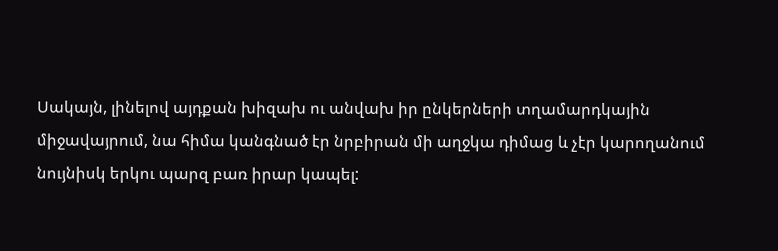Սակայն, լինելով այդքան խիզախ ու անվախ իր ընկերների տղամարդկային միջավայրում, նա հիմա կանգնած էր նրբիրան մի աղջկա դիմաց և չէր կարողանում նույնիսկ երկու պարզ բառ իրար կապել: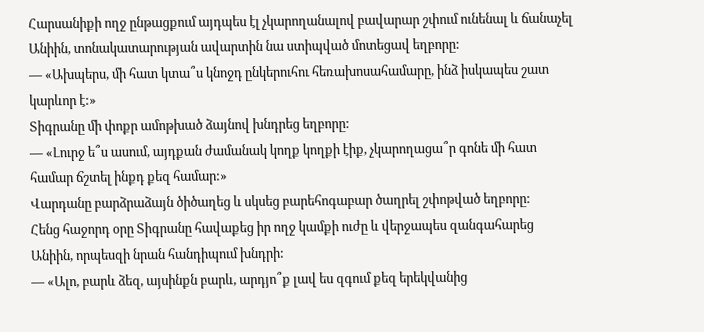Հարսանիքի ողջ ընթացքում այդպես էլ չկարողանալով բավարար շփում ունենալ և ճանաչել Անիին, տոնակատարության ավարտին նա ստիպված մոտեցավ եղբորը:
— «Ախպերս, մի հատ կտա՞ս կնոջդ ընկերուհու հեռախոսահամարը, ինձ իսկապես շատ կարևոր է:»
Տիգրանը մի փոքր ամոթխած ձայնով խնդրեց եղբորը:
— «Լուրջ ե՞ս ասում, այդքան ժամանակ կողք կողքի էիք, չկարողացա՞ր գոնե մի հատ համար ճշտել ինքդ քեզ համար:»
Վարդանը բարձրաձայն ծիծաղեց և սկսեց բարեհոգաբար ծաղրել շփոթված եղբորը:
Հենց հաջորդ օրը Տիգրանը հավաքեց իր ողջ կամքի ուժը և վերջապես զանգահարեց Անիին, որպեսզի նրան հանդիպում խնդրի:
— «Ալո, բարև ձեզ, այսինքն բարև, արդյո՞ք լավ ես զգում քեզ երեկվանից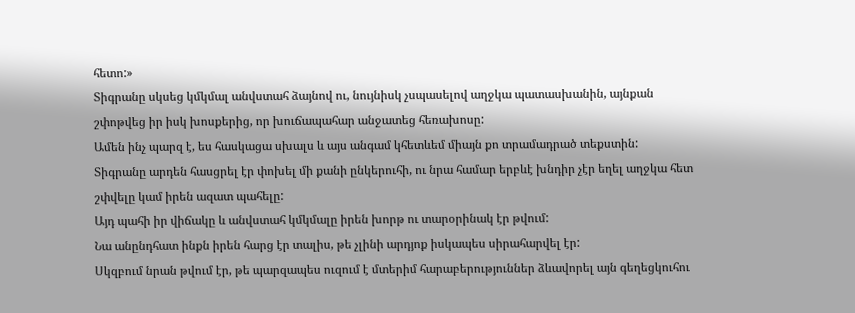հետո:»
Տիգրանը սկսեց կմկմալ անվստահ ձայնով ու, նույնիսկ չսպասելով աղջկա պատասխանին, այնքան շփոթվեց իր իսկ խոսքերից, որ խուճապահար անջատեց հեռախոսը:
Ամեն ինչ պարզ է, ես հասկացա սխալս և այս անգամ կհետևեմ միայն քո տրամադրած տեքստին:
Տիգրանը արդեն հասցրել էր փոխել մի քանի ընկերուհի, ու նրա համար երբևէ խնդիր չէր եղել աղջկա հետ շփվելը կամ իրեն ազատ պահելը:
Այդ պահի իր վիճակը և անվստահ կմկմալը իրեն խորթ ու տարօրինակ էր թվում:
Նա անընդհատ ինքն իրեն հարց էր տալիս, թե չլինի արդյոք իսկապես սիրահարվել էր:
Սկզբում նրան թվում էր, թե պարզապես ուզում է մտերիմ հարաբերություններ ձևավորել այն գեղեցկուհու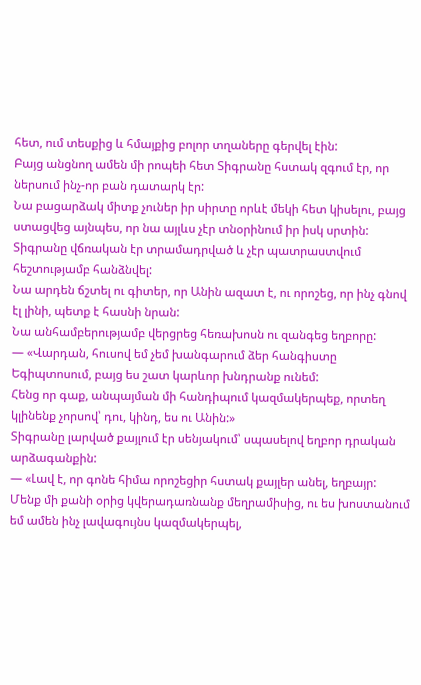հետ, ում տեսքից և հմայքից բոլոր տղաները գերվել էին:
Բայց անցնող ամեն մի րոպեի հետ Տիգրանը հստակ զգում էր, որ ներսում ինչ-որ բան դատարկ էր:
Նա բացարձակ միտք չուներ իր սիրտը որևէ մեկի հետ կիսելու, բայց ստացվեց այնպես, որ նա այլևս չէր տնօրինում իր իսկ սրտին:
Տիգրանը վճռական էր տրամադրված և չէր պատրաստվում հեշտությամբ հանձնվել:
Նա արդեն ճշտել ու գիտեր, որ Անին ազատ է, ու որոշեց, որ ինչ գնով էլ լինի, պետք է հասնի նրան:
Նա անհամբերությամբ վերցրեց հեռախոսն ու զանգեց եղբորը:
— «Վարդան, հուսով եմ չեմ խանգարում ձեր հանգիստը Եգիպտոսում, բայց ես շատ կարևոր խնդրանք ունեմ:
Հենց որ գաք, անպայման մի հանդիպում կազմակերպեք, որտեղ կլինենք չորսով՝ դու, կինդ, ես ու Անին:»
Տիգրանը լարված քայլում էր սենյակում՝ սպասելով եղբոր դրական արձագանքին:
— «Լավ է, որ գոնե հիմա որոշեցիր հստակ քայլեր անել, եղբայր:
Մենք մի քանի օրից կվերադառնանք մեղրամիսից, ու ես խոստանում եմ ամեն ինչ լավագույնս կազմակերպել,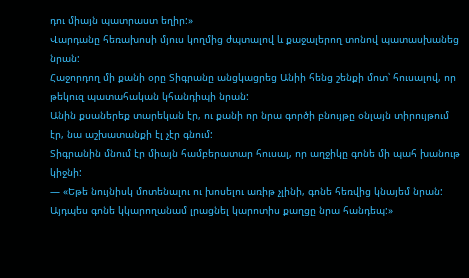դու միայն պատրաստ եղիր:»
Վարդանը հեռախոսի մյուս կողմից ժպտալով և քաջալերող տոնով պատասխանեց նրան:
Հաջորդող մի քանի օրը Տիգրանը անցկացրեց Անիի հենց շենքի մոտ՝ հուսալով, որ թեկուզ պատահական կհանդիպի նրան:
Անին քսաներեք տարեկան էր, ու քանի որ նրա գործի բնույթը օնլայն տիրույթում էր, նա աշխատանքի էլ չէր գնում:
Տիգրանին մնում էր միայն համբերատար հուսալ, որ աղջիկը գոնե մի պահ խանութ կիջնի:
— «Եթե նույնիսկ մոտենալու ու խոսելու առիթ չլինի, գոնե հեռվից կնայեմ նրան:
Այդպես գոնե կկարողանամ լրացնել կարոտիս քաղցը նրա հանդեպ:»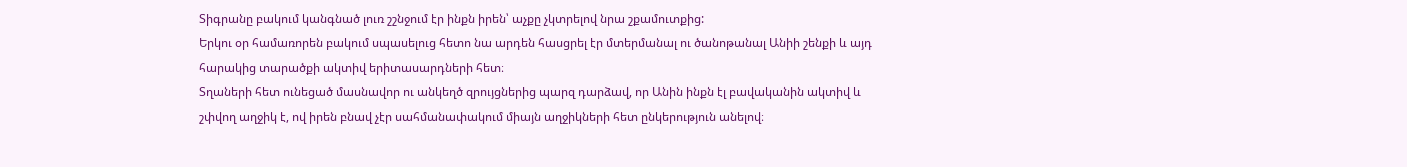Տիգրանը բակում կանգնած լուռ շշնջում էր ինքն իրեն՝ աչքը չկտրելով նրա շքամուտքից:
Երկու օր համառորեն բակում սպասելուց հետո նա արդեն հասցրել էր մտերմանալ ու ծանոթանալ Անիի շենքի և այդ հարակից տարածքի ակտիվ երիտասարդների հետ։
Տղաների հետ ունեցած մասնավոր ու անկեղծ զրույցներից պարզ դարձավ, որ Անին ինքն էլ բավականին ակտիվ և շփվող աղջիկ է, ով իրեն բնավ չէր սահմանափակում միայն աղջիկների հետ ընկերություն անելով։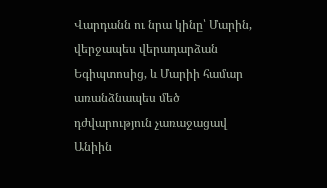Վարդանն ու նրա կինը՝ Մարին, վերջապես վերադարձան Եգիպտոսից, և Մարիի համար առանձնապես մեծ դժվարություն չառաջացավ Անիին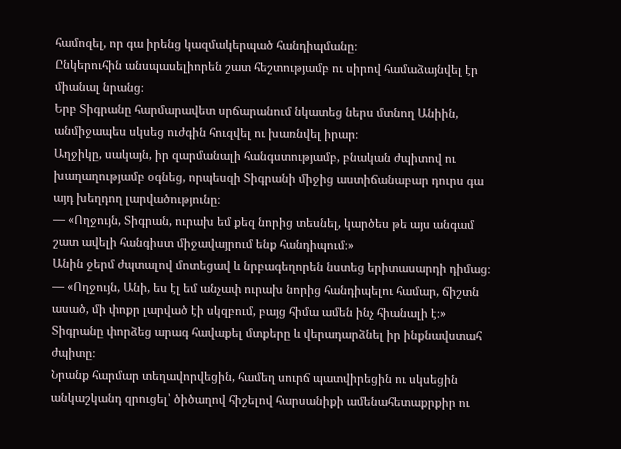համոզել, որ գա իրենց կազմակերպած հանդիպմանը։
Ընկերուհին անսպասելիորեն շատ հեշտությամբ ու սիրով համաձայնվել էր միանալ նրանց։
Երբ Տիգրանը հարմարավետ սրճարանում նկատեց ներս մտնող Անիին, անմիջապես սկսեց ուժգին հուզվել ու խառնվել իրար։
Աղջիկը, սակայն, իր զարմանալի հանգստությամբ, բնական ժպիտով ու խաղաղությամբ օգնեց, որպեսզի Տիգրանի միջից աստիճանաբար դուրս գա այդ խեղդող լարվածությունը։
— «Ողջույն, Տիգրան, ուրախ եմ քեզ նորից տեսնել, կարծես թե այս անգամ շատ ավելի հանգիստ միջավայրում ենք հանդիպում։»
Անին ջերմ ժպտալով մոտեցավ և նրբագեղորեն նստեց երիտասարդի դիմաց։
— «Ողջույն, Անի, ես էլ եմ անչափ ուրախ նորից հանդիպելու համար, ճիշտն ասած, մի փոքր լարված էի սկզբում, բայց հիմա ամեն ինչ հիանալի է։»
Տիգրանը փորձեց արագ հավաքել մտքերը և վերադարձնել իր ինքնավստահ ժպիտը։
Նրանք հարմար տեղավորվեցին, համեղ սուրճ պատվիրեցին ու սկսեցին անկաշկանդ զրուցել՝ ծիծաղով հիշելով հարսանիքի ամենահետաքրքիր ու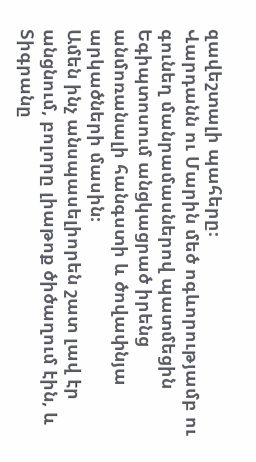զավեշտալի պահերը։
Վարդանն ու Մարին մեծ ոգևորությամբ ու գունեղ մանրամասներով պատմեցին Եգիպտոսում անցկացրած իրենց անմոռանալի հանգստի և ծովափնյա արկածների մասին։
Ամեն ինչ անսպասելիորեն շատ լավ էր անցնում, բոլորը լիաթոք ծիծաղում էին, և Տիգրանը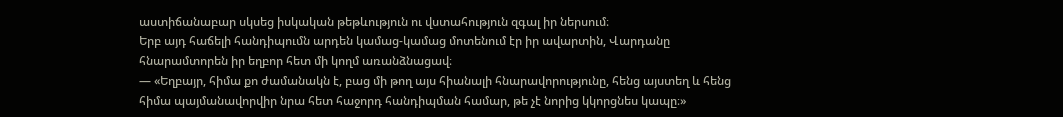աստիճանաբար սկսեց իսկական թեթևություն ու վստահություն զգալ իր ներսում։
Երբ այդ հաճելի հանդիպումն արդեն կամաց-կամաց մոտենում էր իր ավարտին, Վարդանը հնարամտորեն իր եղբոր հետ մի կողմ առանձնացավ։
— «Եղբայր, հիմա քո ժամանակն է, բաց մի թող այս հիանալի հնարավորությունը, հենց այստեղ և հենց հիմա պայմանավորվիր նրա հետ հաջորդ հանդիպման համար, թե չէ նորից կկորցնես կապը։»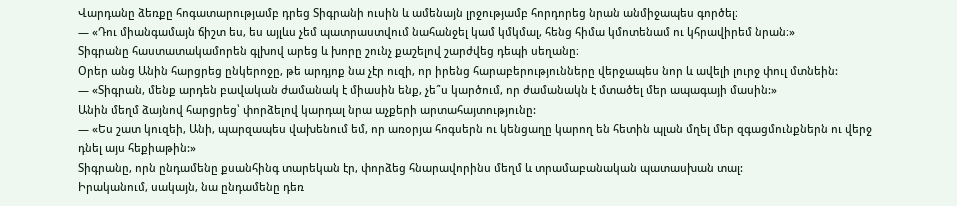Վարդանը ձեռքը հոգատարությամբ դրեց Տիգրանի ուսին և ամենայն լրջությամբ հորդորեց նրան անմիջապես գործել։
— «Դու միանգամայն ճիշտ ես, ես այլևս չեմ պատրաստվում նահանջել կամ կմկմալ, հենց հիմա կմոտենամ ու կհրավիրեմ նրան։»
Տիգրանը հաստատակամորեն գլխով արեց և խորը շունչ քաշելով շարժվեց դեպի սեղանը։
Օրեր անց Անին հարցրեց ընկերոջը, թե արդյոք նա չէր ուզի, որ իրենց հարաբերությունները վերջապես նոր և ավելի լուրջ փուլ մտնեին:
— «Տիգրան, մենք արդեն բավական ժամանակ է միասին ենք, չե՞ս կարծում, որ ժամանակն է մտածել մեր ապագայի մասին:»
Անին մեղմ ձայնով հարցրեց՝ փորձելով կարդալ նրա աչքերի արտահայտությունը:
— «Ես շատ կուզեի, Անի, պարզապես վախենում եմ, որ առօրյա հոգսերն ու կենցաղը կարող են հետին պլան մղել մեր զգացմունքներն ու վերջ դնել այս հեքիաթին:»
Տիգրանը, որն ընդամենը քսանհինգ տարեկան էր, փորձեց հնարավորինս մեղմ և տրամաբանական պատասխան տալ:
Իրականում, սակայն, նա ընդամենը դեռ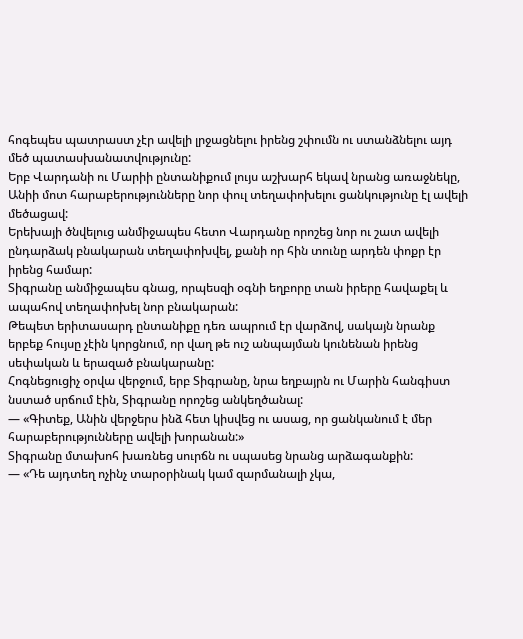հոգեպես պատրաստ չէր ավելի լրջացնելու իրենց շփումն ու ստանձնելու այդ մեծ պատասխանատվությունը:
Երբ Վարդանի ու Մարիի ընտանիքում լույս աշխարհ եկավ նրանց առաջնեկը, Անիի մոտ հարաբերությունները նոր փուլ տեղափոխելու ցանկությունը էլ ավելի մեծացավ:
Երեխայի ծնվելուց անմիջապես հետո Վարդանը որոշեց նոր ու շատ ավելի ընդարձակ բնակարան տեղափոխվել, քանի որ հին տունը արդեն փոքր էր իրենց համար:
Տիգրանը անմիջապես գնաց, որպեսզի օգնի եղբորը տան իրերը հավաքել և ապահով տեղափոխել նոր բնակարան:
Թեպետ երիտասարդ ընտանիքը դեռ ապրում էր վարձով, սակայն նրանք երբեք հույսը չէին կորցնում, որ վաղ թե ուշ անպայման կունենան իրենց սեփական և երազած բնակարանը:
Հոգնեցուցիչ օրվա վերջում, երբ Տիգրանը, նրա եղբայրն ու Մարին հանգիստ նստած սրճում էին, Տիգրանը որոշեց անկեղծանալ:
— «Գիտեք, Անին վերջերս ինձ հետ կիսվեց ու ասաց, որ ցանկանում է մեր հարաբերությունները ավելի խորանան:»
Տիգրանը մտախոհ խառնեց սուրճն ու սպասեց նրանց արձագանքին:
— «Դե այդտեղ ոչինչ տարօրինակ կամ զարմանալի չկա,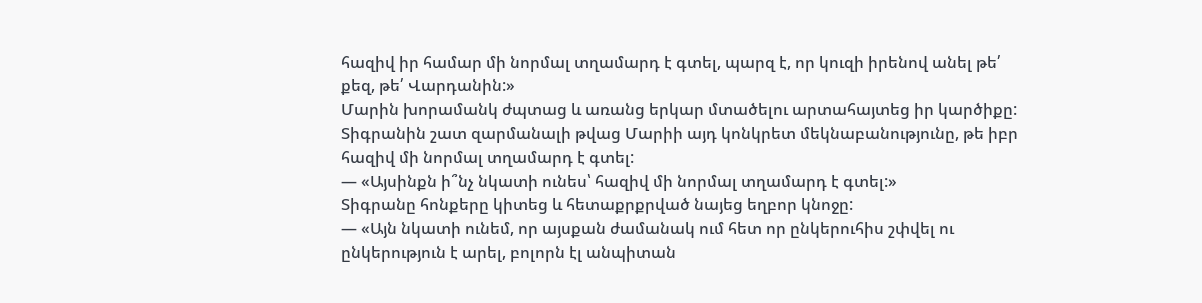հազիվ իր համար մի նորմալ տղամարդ է գտել, պարզ է, որ կուզի իրենով անել թե՛ քեզ, թե՛ Վարդանին:»
Մարին խորամանկ ժպտաց և առանց երկար մտածելու արտահայտեց իր կարծիքը:
Տիգրանին շատ զարմանալի թվաց Մարիի այդ կոնկրետ մեկնաբանությունը, թե իբր հազիվ մի նորմալ տղամարդ է գտել:
— «Այսինքն ի՞նչ նկատի ունես՝ հազիվ մի նորմալ տղամարդ է գտել:»
Տիգրանը հոնքերը կիտեց և հետաքրքրված նայեց եղբոր կնոջը:
— «Այն նկատի ունեմ, որ այսքան ժամանակ ում հետ որ ընկերուհիս շփվել ու ընկերություն է արել, բոլորն էլ անպիտան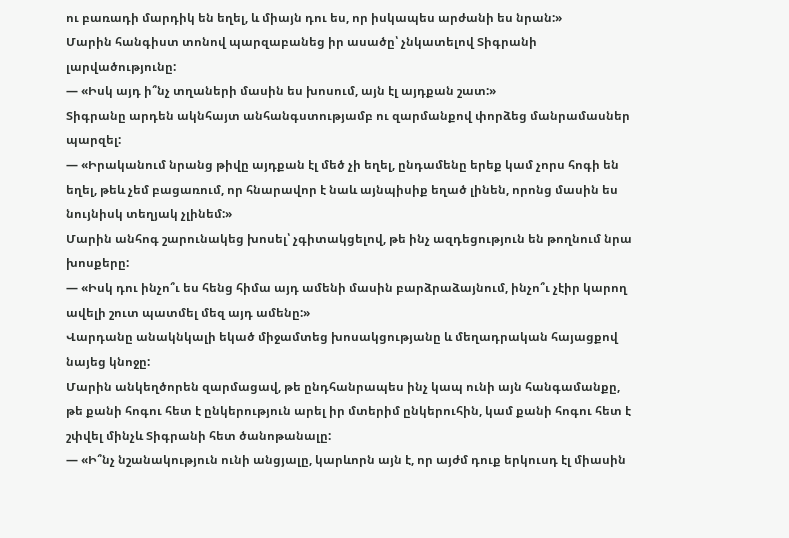ու բառադի մարդիկ են եղել, և միայն դու ես, որ իսկապես արժանի ես նրան:»
Մարին հանգիստ տոնով պարզաբանեց իր ասածը՝ չնկատելով Տիգրանի լարվածությունը:
— «Իսկ այդ ի՞նչ տղաների մասին ես խոսում, այն էլ այդքան շատ:»
Տիգրանը արդեն ակնհայտ անհանգստությամբ ու զարմանքով փորձեց մանրամասներ պարզել:
— «Իրականում նրանց թիվը այդքան էլ մեծ չի եղել, ընդամենը երեք կամ չորս հոգի են եղել, թեև չեմ բացառում, որ հնարավոր է նաև այնպիսիք եղած լինեն, որոնց մասին ես նույնիսկ տեղյակ չլինեմ:»
Մարին անհոգ շարունակեց խոսել՝ չգիտակցելով, թե ինչ ազդեցություն են թողնում նրա խոսքերը:
— «Իսկ դու ինչո՞ւ ես հենց հիմա այդ ամենի մասին բարձրաձայնում, ինչո՞ւ չէիր կարող ավելի շուտ պատմել մեզ այդ ամենը:»
Վարդանը անակնկալի եկած միջամտեց խոսակցությանը և մեղադրական հայացքով նայեց կնոջը:
Մարին անկեղծորեն զարմացավ, թե ընդհանրապես ինչ կապ ունի այն հանգամանքը, թե քանի հոգու հետ է ընկերություն արել իր մտերիմ ընկերուհին, կամ քանի հոգու հետ է շփվել մինչև Տիգրանի հետ ծանոթանալը:
— «Ի՞նչ նշանակություն ունի անցյալը, կարևորն այն է, որ այժմ դուք երկուսդ էլ միասին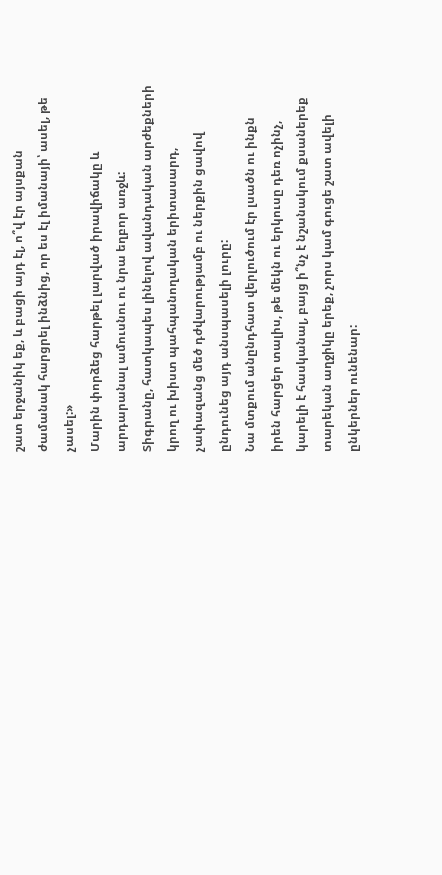շատ երջանիկ եք, և բացի այդ էլ, ո՞վ էր այսքան ժամանակ հարցրել ինձնից, որ ես էլ իմանայի՝ ասել, թե չասել:»
Մարին փորձեց հարթել լարված իրավիճակը և արդարանալ ամուսնու ու նրա եղբոր առջև:
Տիգրանը, հատկապես լինելով ավանդական արժեքների կրող ու խիստ պահպանողական երիտասարդ, չափազանց մեծ դժվարությամբ ու ներքին ցավով ընդունեց այդ անսպասելի լուրը:
Նա մտքում անընդհատ վերլուծում էր լսածն ու ինքն իրեն հարցեր տալիս, թե մեկն ու երկուսը դեռ ոչինչ, կարելի է հասկանալ, բայց ի՞նչ է նշանակում քսաներեք տարեկան աղջիկը երեք, չորս կամ գուցե շատ ավելի ընկերներ ունենար: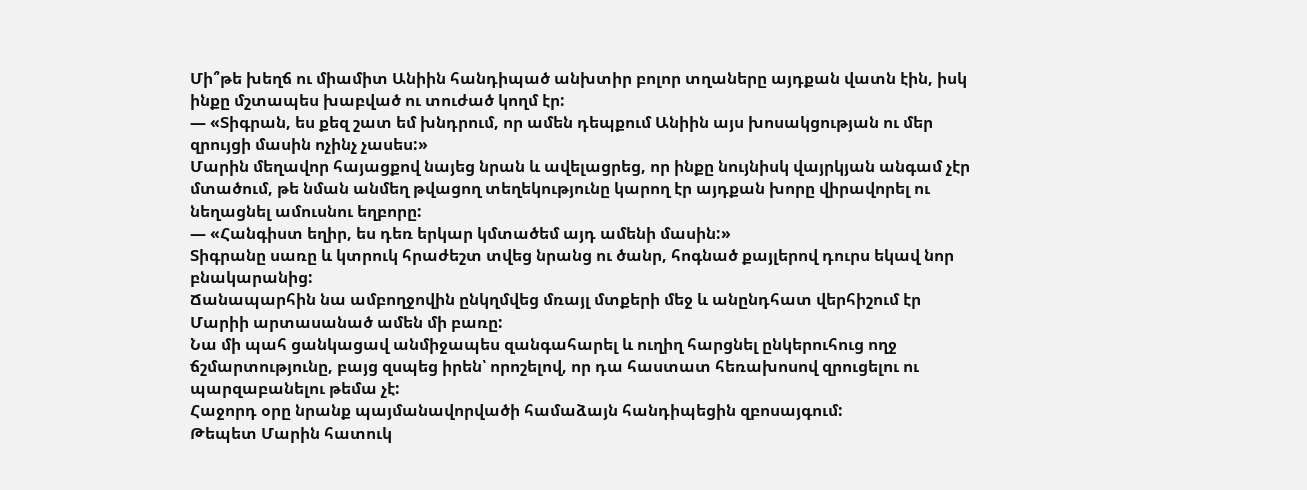Մի՞թե խեղճ ու միամիտ Անիին հանդիպած անխտիր բոլոր տղաները այդքան վատն էին, իսկ ինքը մշտապես խաբված ու տուժած կողմ էր:
— «Տիգրան, ես քեզ շատ եմ խնդրում, որ ամեն դեպքում Անիին այս խոսակցության ու մեր զրույցի մասին ոչինչ չասես:»
Մարին մեղավոր հայացքով նայեց նրան և ավելացրեց, որ ինքը նույնիսկ վայրկյան անգամ չէր մտածում, թե նման անմեղ թվացող տեղեկությունը կարող էր այդքան խորը վիրավորել ու նեղացնել ամուսնու եղբորը:
— «Հանգիստ եղիր, ես դեռ երկար կմտածեմ այդ ամենի մասին:»
Տիգրանը սառը և կտրուկ հրաժեշտ տվեց նրանց ու ծանր, հոգնած քայլերով դուրս եկավ նոր բնակարանից:
Ճանապարհին նա ամբողջովին ընկղմվեց մռայլ մտքերի մեջ և անընդհատ վերհիշում էր Մարիի արտասանած ամեն մի բառը:
Նա մի պահ ցանկացավ անմիջապես զանգահարել և ուղիղ հարցնել ընկերուհուց ողջ ճշմարտությունը, բայց զսպեց իրեն՝ որոշելով, որ դա հաստատ հեռախոսով զրուցելու ու պարզաբանելու թեմա չէ:
Հաջորդ օրը նրանք պայմանավորվածի համաձայն հանդիպեցին զբոսայգում:
Թեպետ Մարին հատուկ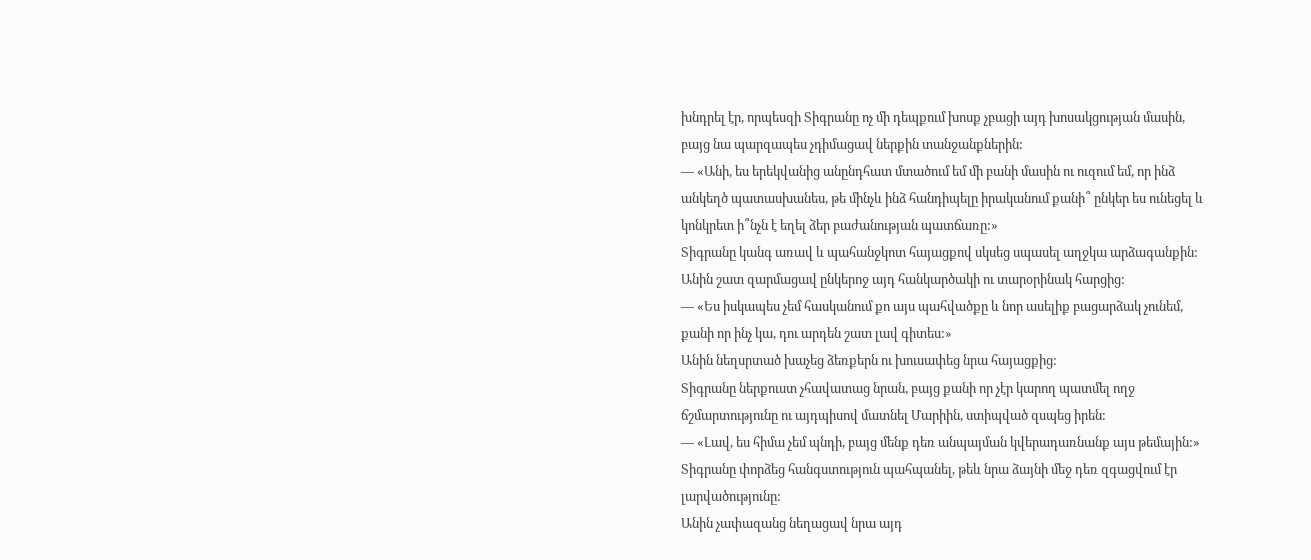խնդրել էր, որպեսզի Տիգրանը ոչ մի դեպքում խոսք չբացի այդ խոսակցության մասին, բայց նա պարզապես չդիմացավ ներքին տանջանքներին:
— «Անի, ես երեկվանից անընդհատ մտածում եմ մի բանի մասին ու ուզում եմ, որ ինձ անկեղծ պատասխանես, թե մինչև ինձ հանդիպելը իրականում քանի՞ ընկեր ես ունեցել և կոնկրետ ի՞նչն է եղել ձեր բաժանության պատճառը:»
Տիգրանը կանգ առավ և պահանջկոտ հայացքով սկսեց սպասել աղջկա արձագանքին:
Անին շատ զարմացավ ընկերոջ այդ հանկարծակի ու տարօրինակ հարցից:
— «Ես իսկապես չեմ հասկանում քո այս պահվածքը և նոր ասելիք բացարձակ չունեմ, քանի որ ինչ կա, դու արդեն շատ լավ գիտես:»
Անին նեղսրտած խաչեց ձեռքերն ու խուսափեց նրա հայացքից:
Տիգրանը ներքուստ չհավատաց նրան, բայց քանի որ չէր կարող պատմել ողջ ճշմարտությունը ու այդպիսով մատնել Մարիին, ստիպված զսպեց իրեն:
— «Լավ, ես հիմա չեմ պնդի, բայց մենք դեռ անպայման կվերադառնանք այս թեմային:»
Տիգրանը փորձեց հանգստություն պահպանել, թեև նրա ձայնի մեջ դեռ զգացվում էր լարվածությունը:
Անին չափազանց նեղացավ նրա այդ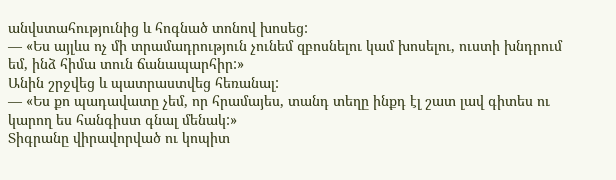անվստահությունից և հոգնած տոնով խոսեց:
— «Ես այլևս ոչ մի տրամադրություն չունեմ զբոսնելու կամ խոսելու, ուստի խնդրում եմ, ինձ հիմա տուն ճանապարհիր:»
Անին շրջվեց և պատրաստվեց հեռանալ:
— «Ես քո պադավատը չեմ, որ հրամայես, տանդ տեղը ինքդ էլ շատ լավ գիտես ու կարող ես հանգիստ գնալ մենակ:»
Տիգրանը վիրավորված ու կոպիտ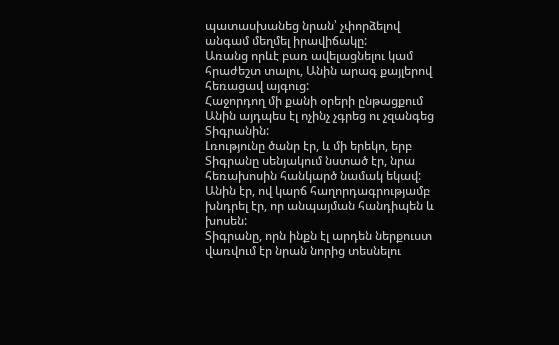պատասխանեց նրան՝ չփորձելով անգամ մեղմել իրավիճակը:
Առանց որևէ բառ ավելացնելու կամ հրաժեշտ տալու, Անին արագ քայլերով հեռացավ այգուց:
Հաջորդող մի քանի օրերի ընթացքում Անին այդպես էլ ոչինչ չգրեց ու չզանգեց Տիգրանին:
Լռությունը ծանր էր, և մի երեկո, երբ Տիգրանը սենյակում նստած էր, նրա հեռախոսին հանկարծ նամակ եկավ:
Անին էր, ով կարճ հաղորդագրությամբ խնդրել էր, որ անպայման հանդիպեն և խոսեն:
Տիգրանը, որն ինքն էլ արդեն ներքուստ վառվում էր նրան նորից տեսնելու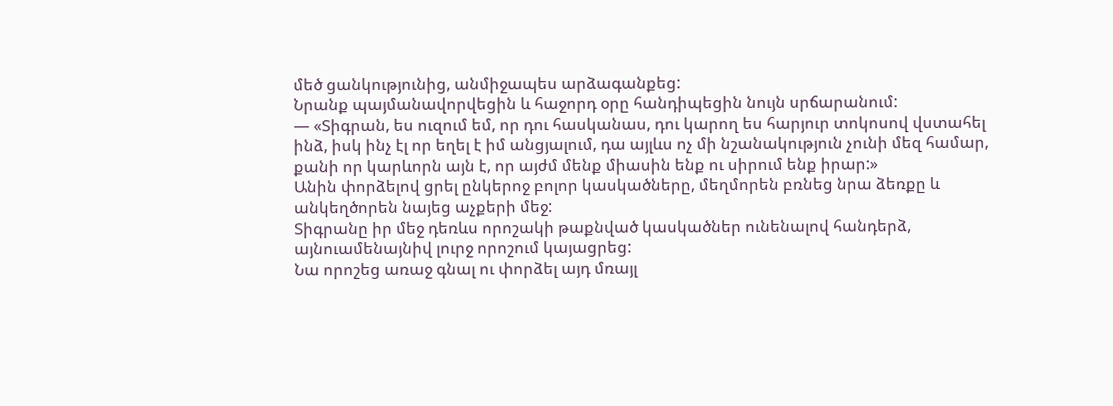մեծ ցանկությունից, անմիջապես արձագանքեց:
Նրանք պայմանավորվեցին և հաջորդ օրը հանդիպեցին նույն սրճարանում:
— «Տիգրան, ես ուզում եմ, որ դու հասկանաս, դու կարող ես հարյուր տոկոսով վստահել ինձ, իսկ ինչ էլ որ եղել է իմ անցյալում, դա այլևս ոչ մի նշանակություն չունի մեզ համար, քանի որ կարևորն այն է, որ այժմ մենք միասին ենք ու սիրում ենք իրար:»
Անին փորձելով ցրել ընկերոջ բոլոր կասկածները, մեղմորեն բռնեց նրա ձեռքը և անկեղծորեն նայեց աչքերի մեջ:
Տիգրանը իր մեջ դեռևս որոշակի թաքնված կասկածներ ունենալով հանդերձ, այնուամենայնիվ լուրջ որոշում կայացրեց:
Նա որոշեց առաջ գնալ ու փորձել այդ մռայլ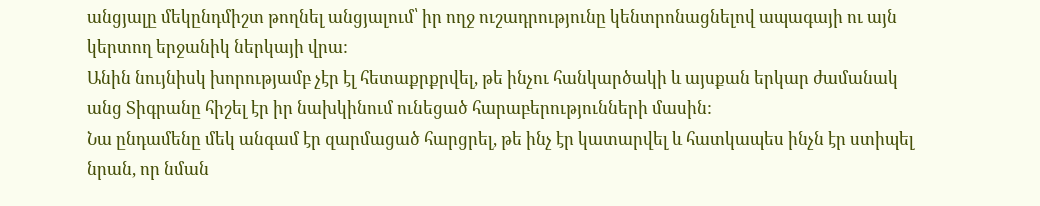անցյալը մեկընդմիշտ թողնել անցյալում՝ իր ողջ ուշադրությունը կենտրոնացնելով ապագայի ու այն կերտող երջանիկ ներկայի վրա:
Անին նույնիսկ խորությամբ չէր էլ հետաքրքրվել, թե ինչու հանկարծակի և այսքան երկար ժամանակ անց Տիգրանը հիշել էր իր նախկինում ունեցած հարաբերությունների մասին:
Նա ընդամենը մեկ անգամ էր զարմացած հարցրել, թե ինչ էր կատարվել և հատկապես ինչն էր ստիպել նրան, որ նման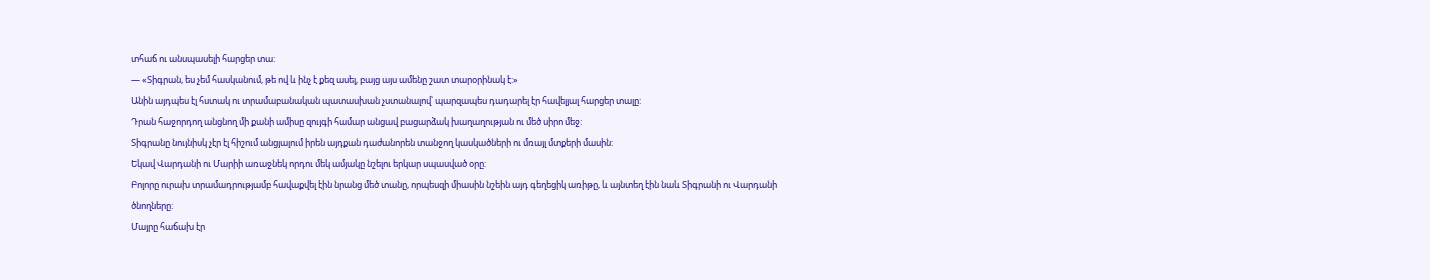տհաճ ու անսպասելի հարցեր տա:
— «Տիգրան, ես չեմ հասկանում, թե ով և ինչ է քեզ ասել, բայց այս ամենը շատ տարօրինակ է:»
Անին այդպես էլ հստակ ու տրամաբանական պատասխան չստանալով՝ պարզապես դադարել էր հավելյալ հարցեր տալը:
Դրան հաջորդող անցնող մի քանի ամիսը զույգի համար անցավ բացարձակ խաղաղության ու մեծ սիրո մեջ:
Տիգրանը նույնիսկ չէր էլ հիշում անցյալում իրեն այդքան դաժանորեն տանջող կասկածների ու մռայլ մտքերի մասին:
Եկավ Վարդանի ու Մարիի առաջնեկ որդու մեկ ամյակը նշելու երկար սպասված օրը:
Բոլորը ուրախ տրամադրությամբ հավաքվել էին նրանց մեծ տանը, որպեսզի միասին նշեին այդ գեղեցիկ առիթը, և այնտեղ էին նաև Տիգրանի ու Վարդանի ծնողները:
Մայրը հաճախ էր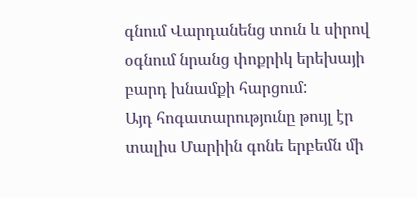գնում Վարդանենց տուն և սիրով օգնում նրանց փոքրիկ երեխայի բարդ խնամքի հարցում:
Այդ հոգատարությունը թույլ էր տալիս Մարիին գոնե երբեմն մի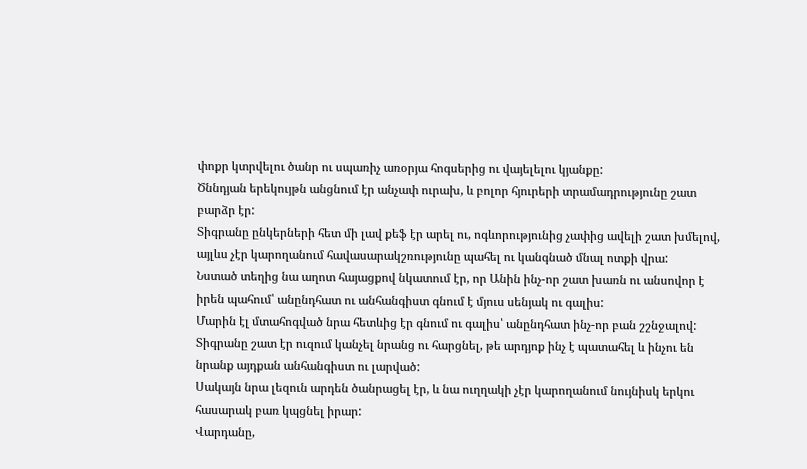փոքր կտրվելու ծանր ու սպառիչ առօրյա հոգսերից ու վայելելու կյանքը:
Ծննդյան երեկույթն անցնում էր անչափ ուրախ, և բոլոր հյուրերի տրամադրությունը շատ բարձր էր:
Տիգրանը ընկերների հետ մի լավ քեֆ էր արել ու, ոգևորությունից չափից ավելի շատ խմելով, այլևս չէր կարողանում հավասարակշռությունը պահել ու կանգնած մնալ ոտքի վրա:
Նստած տեղից նա աղոտ հայացքով նկատում էր, որ Անին ինչ-որ շատ խառն ու անսովոր է իրեն պահում՝ անընդհատ ու անհանգիստ գնում է մյուս սենյակ ու գալիս:
Մարին էլ մտահոգված նրա հետևից էր գնում ու գալիս՝ անընդհատ ինչ-որ բան շշնջալով:
Տիգրանը շատ էր ուզում կանչել նրանց ու հարցնել, թե արդյոք ինչ է պատահել և ինչու են նրանք այդքան անհանգիստ ու լարված:
Սակայն նրա լեզուն արդեն ծանրացել էր, և նա ուղղակի չէր կարողանում նույնիսկ երկու հասարակ բառ կպցնել իրար:
Վարդանը,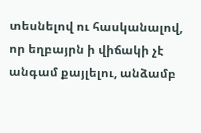տեսնելով ու հասկանալով, որ եղբայրն ի վիճակի չէ անգամ քայլելու, անձամբ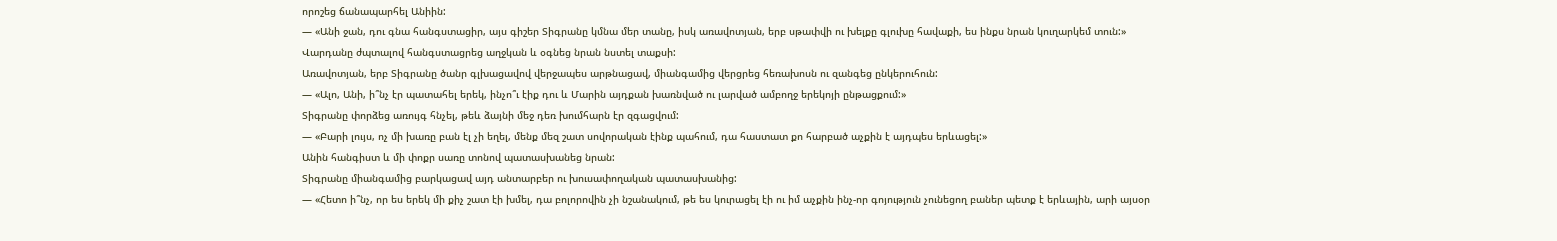որոշեց ճանապարհել Անիին:
— «Անի ջան, դու գնա հանգստացիր, այս գիշեր Տիգրանը կմնա մեր տանը, իսկ առավոտյան, երբ սթափվի ու խելքը գլուխը հավաքի, ես ինքս նրան կուղարկեմ տուն:»
Վարդանը ժպտալով հանգստացրեց աղջկան և օգնեց նրան նստել տաքսի:
Առավոտյան, երբ Տիգրանը ծանր գլխացավով վերջապես արթնացավ, միանգամից վերցրեց հեռախոսն ու զանգեց ընկերուհուն:
— «Ալո, Անի, ի՞նչ էր պատահել երեկ, ինչո՞ւ էիք դու և Մարին այդքան խառնված ու լարված ամբողջ երեկոյի ընթացքում:»
Տիգրանը փորձեց առույգ հնչել, թեև ձայնի մեջ դեռ խումհարն էր զգացվում:
— «Բարի լույս, ոչ մի խառը բան էլ չի եղել, մենք մեզ շատ սովորական էինք պահում, դա հաստատ քո հարբած աչքին է այդպես երևացել:»
Անին հանգիստ և մի փոքր սառը տոնով պատասխանեց նրան:
Տիգրանը միանգամից բարկացավ այդ անտարբեր ու խուսափողական պատասխանից:
— «Հետո ի՞նչ, որ ես երեկ մի քիչ շատ էի խմել, դա բոլորովին չի նշանակում, թե ես կուրացել էի ու իմ աչքին ինչ-որ գոյություն չունեցող բաներ պետք է երևային, արի այսօր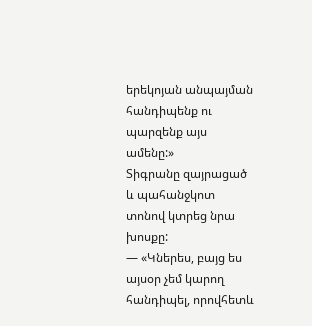երեկոյան անպայման հանդիպենք ու պարզենք այս ամենը:»
Տիգրանը զայրացած և պահանջկոտ տոնով կտրեց նրա խոսքը:
— «Կներես, բայց ես այսօր չեմ կարող հանդիպել, որովհետև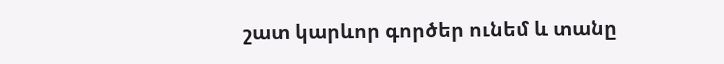շատ կարևոր գործեր ունեմ և տանը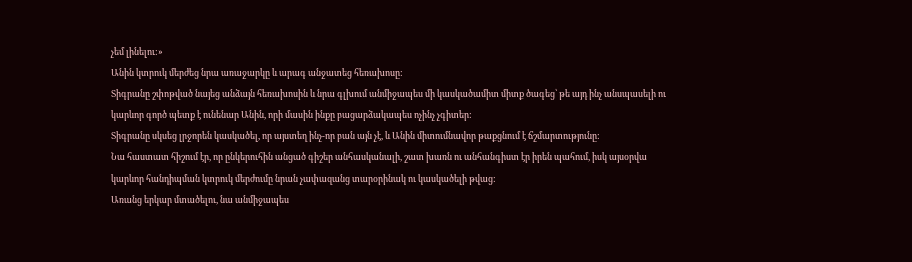չեմ լինելու:»
Անին կտրուկ մերժեց նրա առաջարկը և արագ անջատեց հեռախոսը:
Տիգրանը շփոթված նայեց անձայն հեռախոսին և նրա գլխում անմիջապես մի կասկածամիտ միտք ծագեց՝ թե այդ ինչ անսպասելի ու կարևոր գործ պետք է ունենար Անին, որի մասին ինքը բացարձակապես ոչինչ չգիտեր:
Տիգրանը սկսեց լրջորեն կասկածել, որ այստեղ ինչ-որ բան այն չէ, և Անին միտումնավոր թաքցնում է ճշմարտությունը:
Նա հաստատ հիշում էր, որ ընկերուհին անցած գիշեր անհասկանալի, շատ խառն ու անհանգիստ էր իրեն պահում, իսկ այսօրվա կարևոր հանդիպման կտրուկ մերժումը նրան չափազանց տարօրինակ ու կասկածելի թվաց:
Առանց երկար մտածելու, նա անմիջապես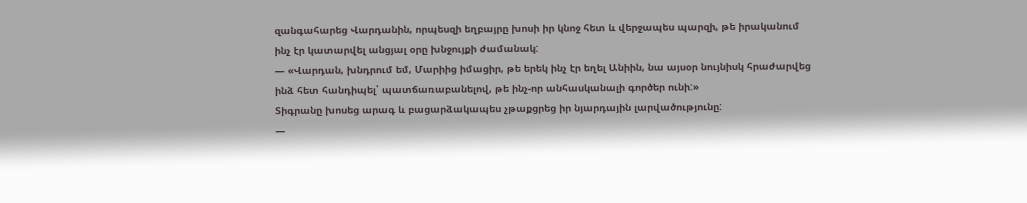զանգահարեց Վարդանին, որպեսզի եղբայրը խոսի իր կնոջ հետ և վերջապես պարզի, թե իրականում ինչ էր կատարվել անցյալ օրը խնջույքի ժամանակ:
— «Վարդան, խնդրում եմ, Մարիից իմացիր, թե երեկ ինչ էր եղել Անիին, նա այսօր նույնիսկ հրաժարվեց ինձ հետ հանդիպել՝ պատճառաբանելով, թե ինչ-որ անհասկանալի գործեր ունի:»
Տիգրանը խոսեց արագ և բացարձակապես չթաքցրեց իր նյարդային լարվածությունը:
—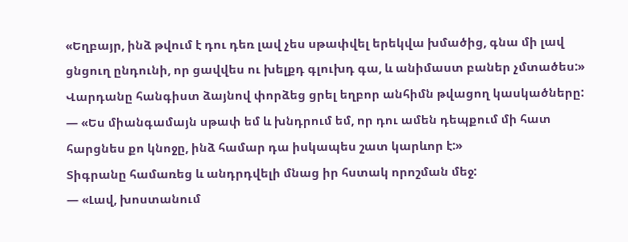«Եղբայր, ինձ թվում է դու դեռ լավ չես սթափվել երեկվա խմածից, գնա մի լավ ցնցուղ ընդունի, որ ցավվես ու խելքդ գլուխդ գա, և անիմաստ բաներ չմտածես:»
Վարդանը հանգիստ ձայնով փորձեց ցրել եղբոր անհիմն թվացող կասկածները:
— «Ես միանգամայն սթափ եմ և խնդրում եմ, որ դու ամեն դեպքում մի հատ հարցնես քո կնոջը, ինձ համար դա իսկապես շատ կարևոր է:»
Տիգրանը համառեց և անդրդվելի մնաց իր հստակ որոշման մեջ:
— «Լավ, խոստանում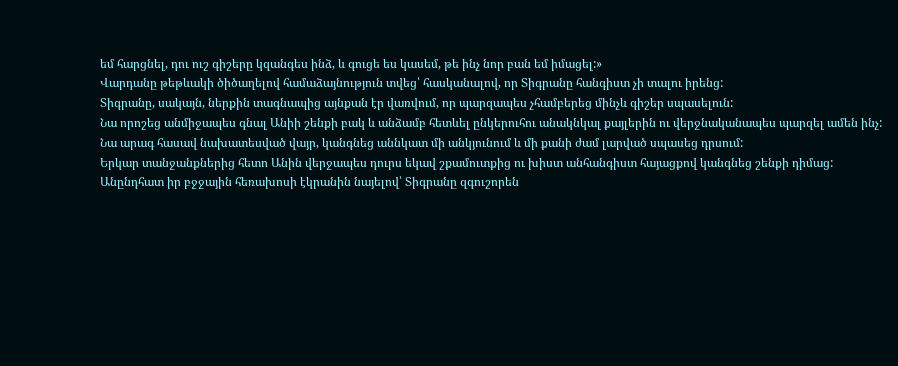եմ հարցնել, դու ուշ գիշերը կզանգես ինձ, և գուցե ես կասեմ, թե ինչ նոր բան եմ իմացել:»
Վարդանը թեթևակի ծիծաղելով համաձայնություն տվեց՝ հասկանալով, որ Տիգրանը հանգիստ չի տալու իրենց:
Տիգրանը, սակայն, ներքին տագնապից այնքան էր վառվում, որ պարզապես չհամբերեց մինչև գիշեր սպասելուն:
Նա որոշեց անմիջապես գնալ Անիի շենքի բակ և անձամբ հետևել ընկերուհու անակնկալ քայլերին ու վերջնականապես պարզել ամեն ինչ:
Նա արագ հասավ նախատեսված վայր, կանգնեց աննկատ մի անկյունում և մի քանի ժամ լարված սպասեց դրսում:
Երկար տանջանքներից հետո Անին վերջապես դուրս եկավ շքամուտքից ու խիստ անհանգիստ հայացքով կանգնեց շենքի դիմաց:
Անընդհատ իր բջջային հեռախոսի էկրանին նայելով՝ Տիգրանը զգուշորեն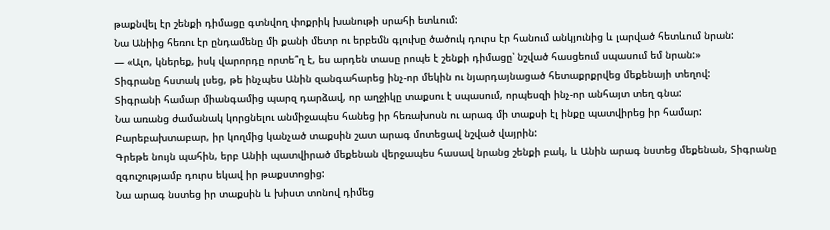թաքնվել էր շենքի դիմացը գտնվող փոքրիկ խանութի սրահի ետևում:
Նա Անիից հեռու էր ընդամենը մի քանի մետր ու երբեմն գլուխը ծածուկ դուրս էր հանում անկյունից և լարված հետևում նրան:
— «Ալո, կներեք, իսկ վարորդը որտե՞ղ է, ես արդեն տասը րոպե է շենքի դիմացը՝ նշված հասցեում սպասում եմ նրան:»
Տիգրանը հստակ լսեց, թե ինչպես Անին զանգահարեց ինչ-որ մեկին ու նյարդայնացած հետաքրքրվեց մեքենայի տեղով:
Տիգրանի համար միանգամից պարզ դարձավ, որ աղջիկը տաքսու է սպասում, որպեսզի ինչ-որ անհայտ տեղ գնա:
Նա առանց ժամանակ կորցնելու անմիջապես հանեց իր հեռախոսն ու արագ մի տաքսի էլ ինքը պատվիրեց իր համար:
Բարեբախտաբար, իր կողմից կանչած տաքսին շատ արագ մոտեցավ նշված վայրին:
Գրեթե նույն պահին, երբ Անիի պատվիրած մեքենան վերջապես հասավ նրանց շենքի բակ, և Անին արագ նստեց մեքենան, Տիգրանը զգուշությամբ դուրս եկավ իր թաքստոցից:
Նա արագ նստեց իր տաքսին և խիստ տոնով դիմեց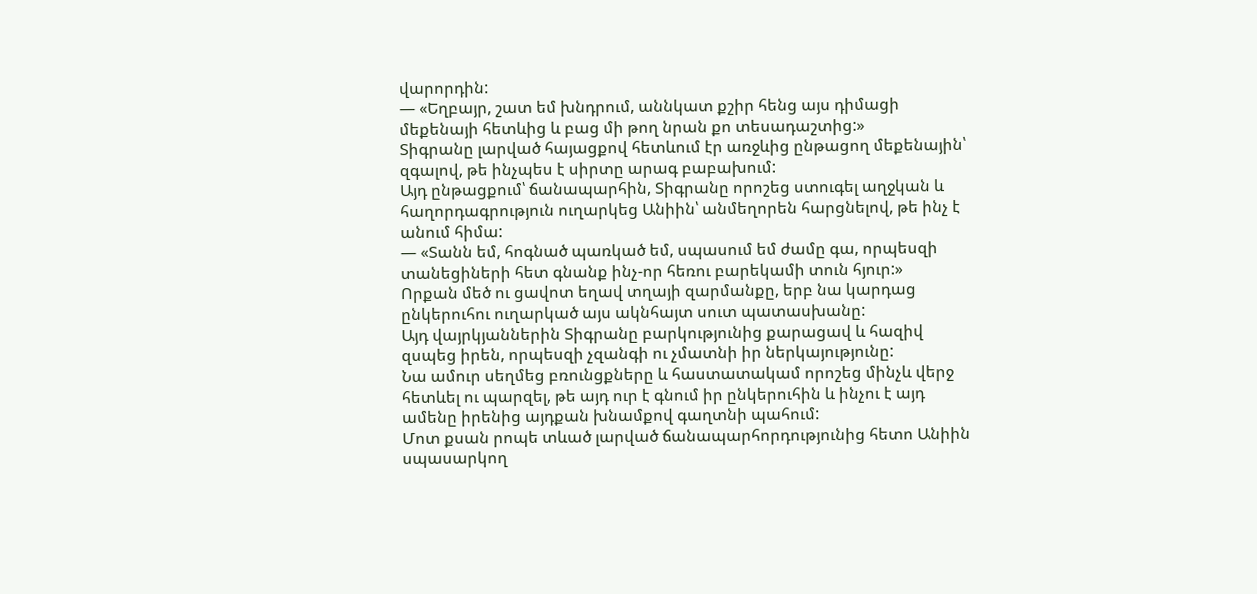վարորդին:
— «Եղբայր, շատ եմ խնդրում, աննկատ քշիր հենց այս դիմացի մեքենայի հետևից և բաց մի թող նրան քո տեսադաշտից:»
Տիգրանը լարված հայացքով հետևում էր առջևից ընթացող մեքենային՝ զգալով, թե ինչպես է սիրտը արագ բաբախում:
Այդ ընթացքում՝ ճանապարհին, Տիգրանը որոշեց ստուգել աղջկան և հաղորդագրություն ուղարկեց Անիին՝ անմեղորեն հարցնելով, թե ինչ է անում հիմա:
— «Տանն եմ, հոգնած պառկած եմ, սպասում եմ ժամը գա, որպեսզի տանեցիների հետ գնանք ինչ-որ հեռու բարեկամի տուն հյուր:»
Որքան մեծ ու ցավոտ եղավ տղայի զարմանքը, երբ նա կարդաց ընկերուհու ուղարկած այս ակնհայտ սուտ պատասխանը:
Այդ վայրկյաններին Տիգրանը բարկությունից քարացավ և հազիվ զսպեց իրեն, որպեսզի չզանգի ու չմատնի իր ներկայությունը:
Նա ամուր սեղմեց բռունցքները և հաստատակամ որոշեց մինչև վերջ հետևել ու պարզել, թե այդ ուր է գնում իր ընկերուհին և ինչու է այդ ամենը իրենից այդքան խնամքով գաղտնի պահում:
Մոտ քսան րոպե տևած լարված ճանապարհորդությունից հետո Անիին սպասարկող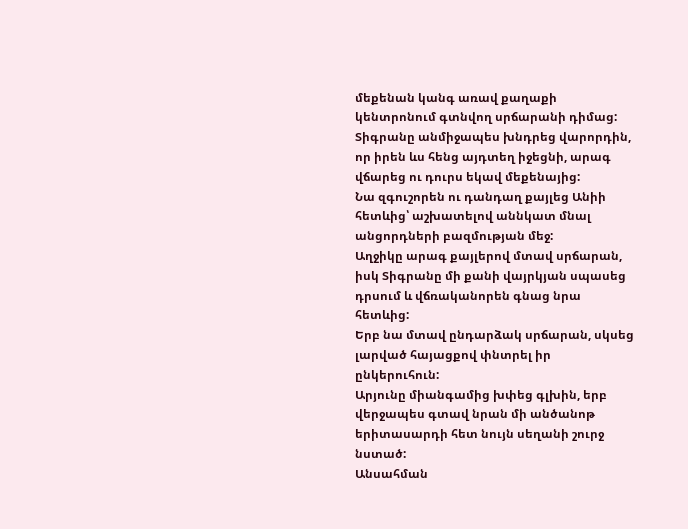մեքենան կանգ առավ քաղաքի կենտրոնում գտնվող սրճարանի դիմաց:
Տիգրանը անմիջապես խնդրեց վարորդին, որ իրեն ևս հենց այդտեղ իջեցնի, արագ վճարեց ու դուրս եկավ մեքենայից:
Նա զգուշորեն ու դանդաղ քայլեց Անիի հետևից՝ աշխատելով աննկատ մնալ անցորդների բազմության մեջ:
Աղջիկը արագ քայլերով մտավ սրճարան, իսկ Տիգրանը մի քանի վայրկյան սպասեց դրսում և վճռականորեն գնաց նրա հետևից:
Երբ նա մտավ ընդարձակ սրճարան, սկսեց լարված հայացքով փնտրել իր ընկերուհուն:
Արյունը միանգամից խփեց գլխին, երբ վերջապես գտավ նրան մի անծանոթ երիտասարդի հետ նույն սեղանի շուրջ նստած:
Անսահման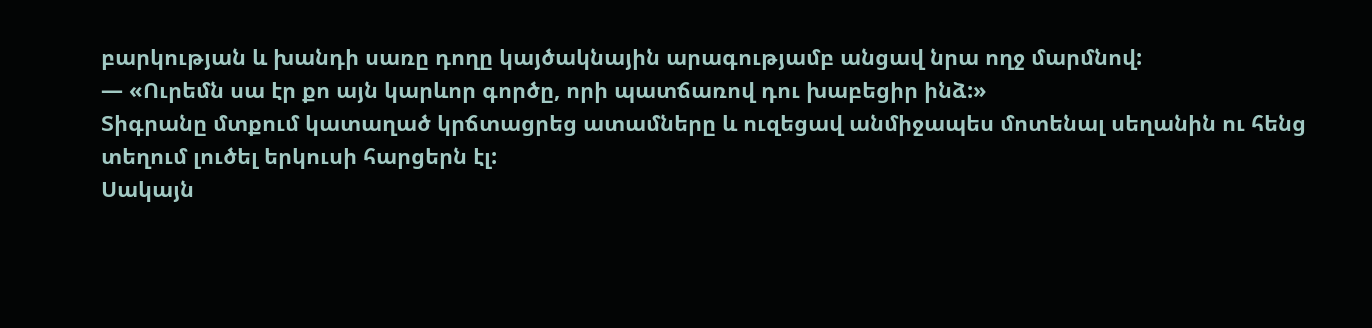բարկության և խանդի սառը դողը կայծակնային արագությամբ անցավ նրա ողջ մարմնով:
— «Ուրեմն սա էր քո այն կարևոր գործը, որի պատճառով դու խաբեցիր ինձ:»
Տիգրանը մտքում կատաղած կրճտացրեց ատամները և ուզեցավ անմիջապես մոտենալ սեղանին ու հենց տեղում լուծել երկուսի հարցերն էլ:
Սակայն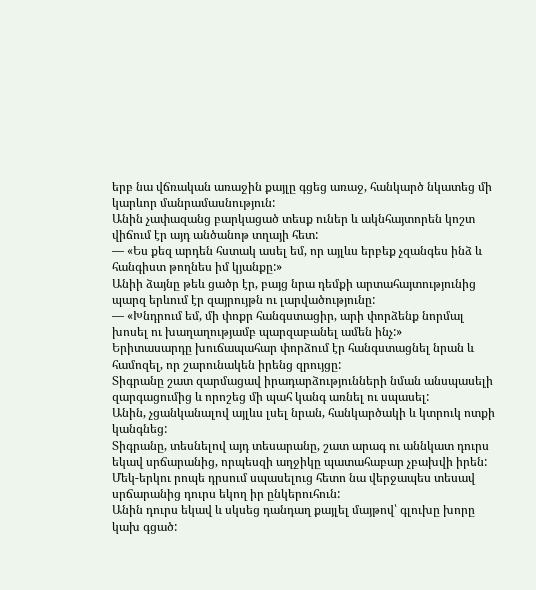երբ նա վճռական առաջին քայլը գցեց առաջ, հանկարծ նկատեց մի կարևոր մանրամասնություն:
Անին չափազանց բարկացած տեսք ուներ և ակնհայտորեն կոշտ վիճում էր այդ անծանոթ տղայի հետ:
— «Ես քեզ արդեն հստակ ասել եմ, որ այլևս երբեք չզանգես ինձ և հանգիստ թողնես իմ կյանքը:»
Անիի ձայնը թեև ցածր էր, բայց նրա դեմքի արտահայտությունից պարզ երևում էր զայրույթն ու լարվածությունը:
— «Խնդրում եմ, մի փոքր հանգստացիր, արի փորձենք նորմալ խոսել ու խաղաղությամբ պարզաբանել ամեն ինչ:»
Երիտասարդը խուճապահար փորձում էր հանգստացնել նրան և համոզել, որ շարունակեն իրենց զրույցը:
Տիգրանը շատ զարմացավ իրադարձությունների նման անսպասելի զարգացումից և որոշեց մի պահ կանգ առնել ու սպասել:
Անին, չցանկանալով այլևս լսել նրան, հանկարծակի և կտրուկ ոտքի կանգնեց:
Տիգրանը, տեսնելով այդ տեսարանը, շատ արագ ու աննկատ դուրս եկավ սրճարանից, որպեսզի աղջիկը պատահաբար չբախվի իրեն:
Մեկ-երկու րոպե դրսում սպասելուց հետո նա վերջապես տեսավ սրճարանից դուրս եկող իր ընկերուհուն:
Անին դուրս եկավ և սկսեց դանդաղ քայլել մայթով՝ գլուխը խորը կախ գցած: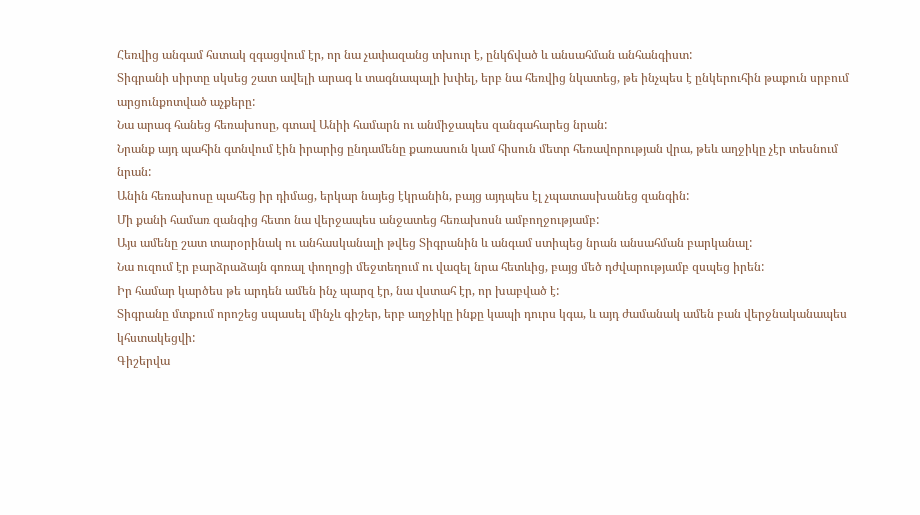Հեռվից անգամ հստակ զգացվում էր, որ նա չափազանց տխուր է, ընկճված և անսահման անհանգիստ:
Տիգրանի սիրտը սկսեց շատ ավելի արագ և տագնապալի խփել, երբ նա հեռվից նկատեց, թե ինչպես է ընկերուհին թաքուն սրբում արցունքոտված աչքերը:
Նա արագ հանեց հեռախոսը, գտավ Անիի համարն ու անմիջապես զանգահարեց նրան:
Նրանք այդ պահին գտնվում էին իրարից ընդամենը քառասուն կամ հիսուն մետր հեռավորության վրա, թեև աղջիկը չէր տեսնում նրան:
Անին հեռախոսը պահեց իր դիմաց, երկար նայեց էկրանին, բայց այդպես էլ չպատասխանեց զանգին:
Մի քանի համառ զանգից հետո նա վերջապես անջատեց հեռախոսն ամբողջությամբ:
Այս ամենը շատ տարօրինակ ու անհասկանալի թվեց Տիգրանին և անգամ ստիպեց նրան անսահման բարկանալ:
Նա ուզում էր բարձրաձայն գոռալ փողոցի մեջտեղում ու վազել նրա հետևից, բայց մեծ դժվարությամբ զսպեց իրեն:
Իր համար կարծես թե արդեն ամեն ինչ պարզ էր, նա վստահ էր, որ խաբված է:
Տիգրանը մտքում որոշեց սպասել մինչև գիշեր, երբ աղջիկը ինքը կապի դուրս կգա, և այդ ժամանակ ամեն բան վերջնականապես կհստակեցվի:
Գիշերվա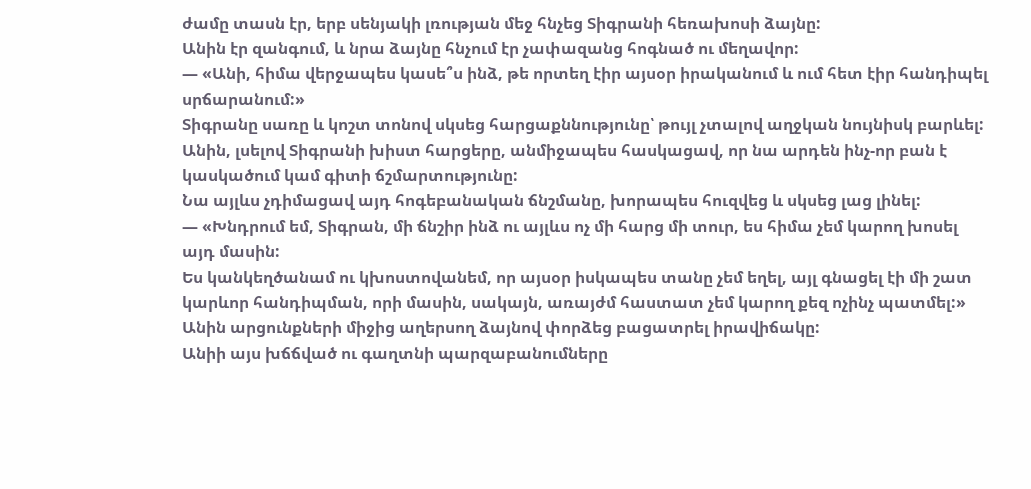ժամը տասն էր, երբ սենյակի լռության մեջ հնչեց Տիգրանի հեռախոսի ձայնը:
Անին էր զանգում, և նրա ձայնը հնչում էր չափազանց հոգնած ու մեղավոր:
— «Անի, հիմա վերջապես կասե՞ս ինձ, թե որտեղ էիր այսօր իրականում և ում հետ էիր հանդիպել սրճարանում:»
Տիգրանը սառը և կոշտ տոնով սկսեց հարցաքննությունը՝ թույլ չտալով աղջկան նույնիսկ բարևել:
Անին, լսելով Տիգրանի խիստ հարցերը, անմիջապես հասկացավ, որ նա արդեն ինչ-որ բան է կասկածում կամ գիտի ճշմարտությունը:
Նա այլևս չդիմացավ այդ հոգեբանական ճնշմանը, խորապես հուզվեց և սկսեց լաց լինել:
— «Խնդրում եմ, Տիգրան, մի ճնշիր ինձ ու այլևս ոչ մի հարց մի տուր, ես հիմա չեմ կարող խոսել այդ մասին:
Ես կանկեղծանամ ու կխոստովանեմ, որ այսօր իսկապես տանը չեմ եղել, այլ գնացել էի մի շատ կարևոր հանդիպման, որի մասին, սակայն, առայժմ հաստատ չեմ կարող քեզ ոչինչ պատմել:»
Անին արցունքների միջից աղերսող ձայնով փորձեց բացատրել իրավիճակը:
Անիի այս խճճված ու գաղտնի պարզաբանումները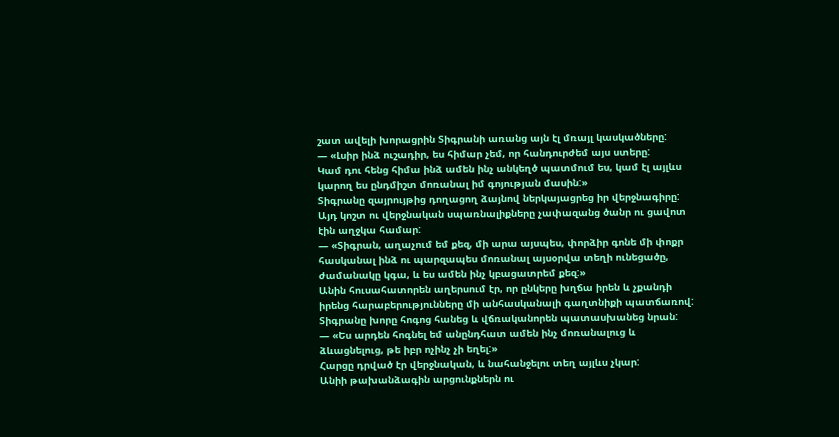շատ ավելի խորացրին Տիգրանի առանց այն էլ մռայլ կասկածները:
— «Լսիր ինձ ուշադիր, ես հիմար չեմ, որ հանդուրժեմ այս ստերը:
Կամ դու հենց հիմա ինձ ամեն ինչ անկեղծ պատմում ես, կամ էլ այլևս կարող ես ընդմիշտ մոռանալ իմ գոյության մասին:»
Տիգրանը զայրույթից դողացող ձայնով ներկայացրեց իր վերջնագիրը:
Այդ կոշտ ու վերջնական սպառնալիքները չափազանց ծանր ու ցավոտ էին աղջկա համար:
— «Տիգրան, աղաչում եմ քեզ, մի արա այսպես, փորձիր գոնե մի փոքր հասկանալ ինձ ու պարզապես մոռանալ այսօրվա տեղի ունեցածը, ժամանակը կգա, և ես ամեն ինչ կբացատրեմ քեզ:»
Անին հուսահատորեն աղերսում էր, որ ընկերը խղճա իրեն և չքանդի իրենց հարաբերությունները մի անհասկանալի գաղտնիքի պատճառով:
Տիգրանը խորը հոգոց հանեց և վճռականորեն պատասխանեց նրան:
— «Ես արդեն հոգնել եմ անընդհատ ամեն ինչ մոռանալուց և ձևացնելուց, թե իբր ոչինչ չի եղել:»
Հարցը դրված էր վերջնական, և նահանջելու տեղ այլևս չկար:
Անիի թախանձագին արցունքներն ու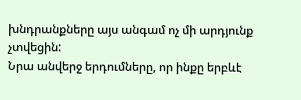խնդրանքները այս անգամ ոչ մի արդյունք չտվեցին:
Նրա անվերջ երդումները, որ ինքը երբևէ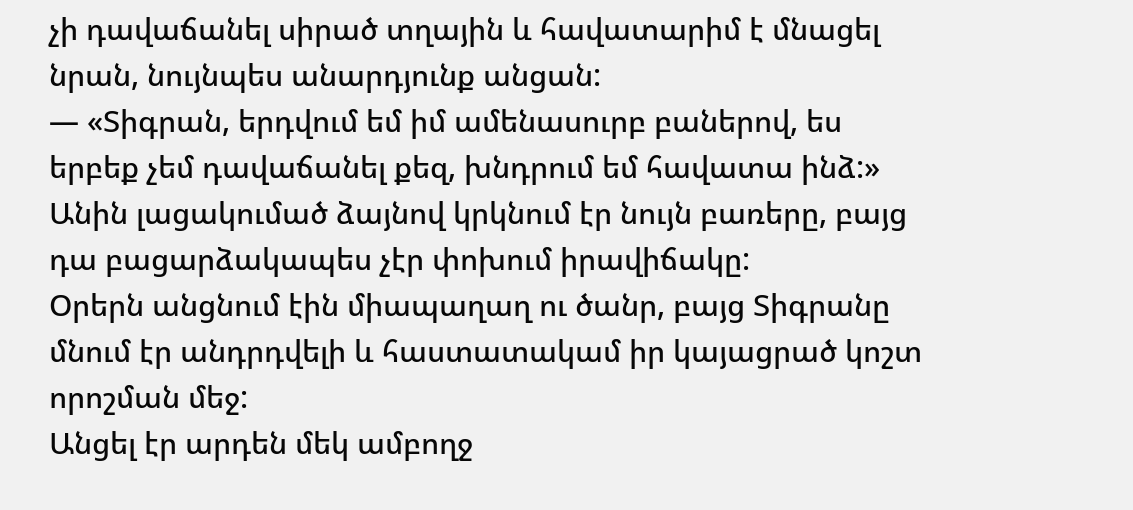չի դավաճանել սիրած տղային և հավատարիմ է մնացել նրան, նույնպես անարդյունք անցան:
— «Տիգրան, երդվում եմ իմ ամենասուրբ բաներով, ես երբեք չեմ դավաճանել քեզ, խնդրում եմ հավատա ինձ:»
Անին լացակումած ձայնով կրկնում էր նույն բառերը, բայց դա բացարձակապես չէր փոխում իրավիճակը:
Օրերն անցնում էին միապաղաղ ու ծանր, բայց Տիգրանը մնում էր անդրդվելի և հաստատակամ իր կայացրած կոշտ որոշման մեջ:
Անցել էր արդեն մեկ ամբողջ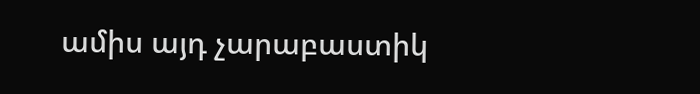ամիս այդ չարաբաստիկ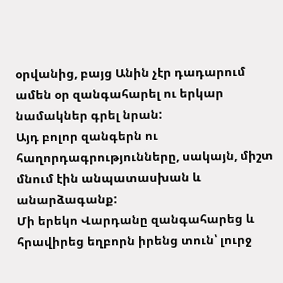օրվանից, բայց Անին չէր դադարում ամեն օր զանգահարել ու երկար նամակներ գրել նրան:
Այդ բոլոր զանգերն ու հաղորդագրությունները, սակայն, միշտ մնում էին անպատասխան և անարձագանք:
Մի երեկո Վարդանը զանգահարեց և հրավիրեց եղբորն իրենց տուն՝ լուրջ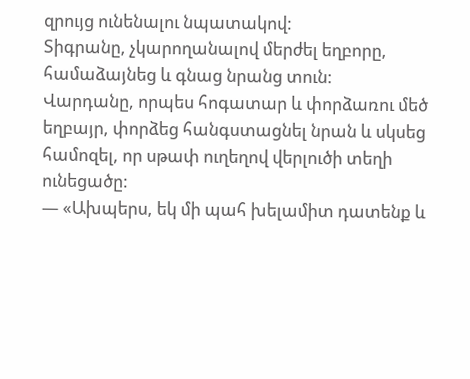զրույց ունենալու նպատակով:
Տիգրանը, չկարողանալով մերժել եղբորը, համաձայնեց և գնաց նրանց տուն:
Վարդանը, որպես հոգատար և փորձառու մեծ եղբայր, փորձեց հանգստացնել նրան և սկսեց համոզել, որ սթափ ուղեղով վերլուծի տեղի ունեցածը:
— «Ախպերս, եկ մի պահ խելամիտ դատենք և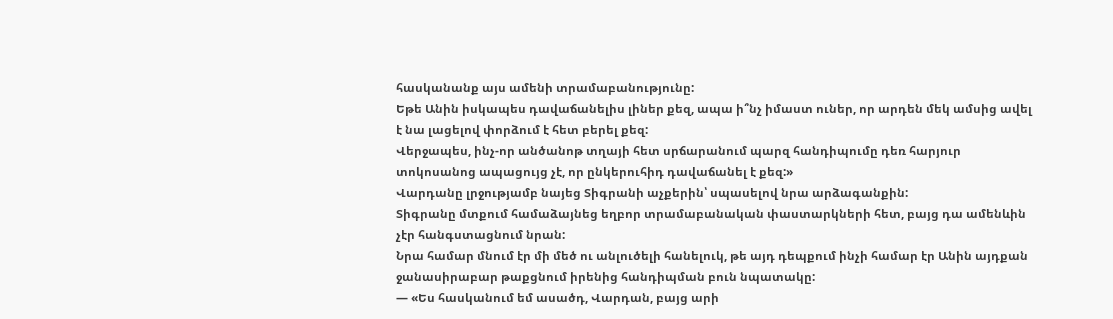հասկանանք այս ամենի տրամաբանությունը:
Եթե Անին իսկապես դավաճանելիս լիներ քեզ, ապա ի՞նչ իմաստ ուներ, որ արդեն մեկ ամսից ավել է նա լացելով փորձում է հետ բերել քեզ:
Վերջապես, ինչ-որ անծանոթ տղայի հետ սրճարանում պարզ հանդիպումը դեռ հարյուր տոկոսանոց ապացույց չէ, որ ընկերուհիդ դավաճանել է քեզ:»
Վարդանը լրջությամբ նայեց Տիգրանի աչքերին՝ սպասելով նրա արձագանքին:
Տիգրանը մտքում համաձայնեց եղբոր տրամաբանական փաստարկների հետ, բայց դա ամենևին չէր հանգստացնում նրան:
Նրա համար մնում էր մի մեծ ու անլուծելի հանելուկ, թե այդ դեպքում ինչի համար էր Անին այդքան ջանասիրաբար թաքցնում իրենից հանդիպման բուն նպատակը:
— «Ես հասկանում եմ ասածդ, Վարդան, բայց արի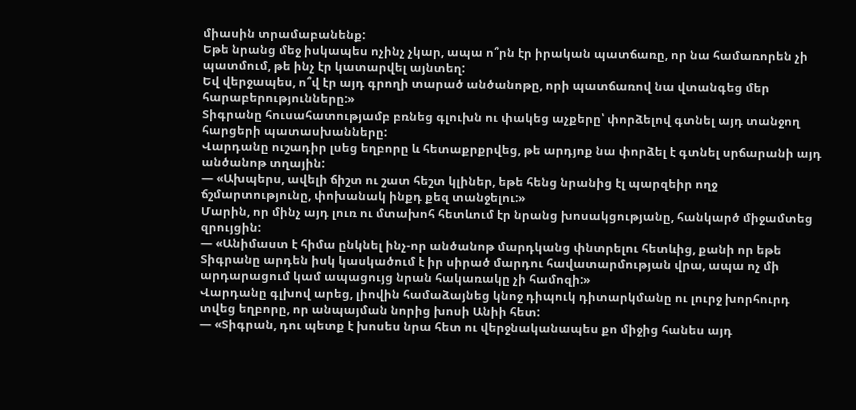միասին տրամաբանենք:
Եթե նրանց մեջ իսկապես ոչինչ չկար, ապա ո՞րն էր իրական պատճառը, որ նա համառորեն չի պատմում, թե ինչ էր կատարվել այնտեղ:
Եվ վերջապես, ո՞վ էր այդ գրողի տարած անծանոթը, որի պատճառով նա վտանգեց մեր հարաբերությունները:»
Տիգրանը հուսահատությամբ բռնեց գլուխն ու փակեց աչքերը՝ փորձելով գտնել այդ տանջող հարցերի պատասխանները:
Վարդանը ուշադիր լսեց եղբորը և հետաքրքրվեց, թե արդյոք նա փորձել է գտնել սրճարանի այդ անծանոթ տղային:
— «Ախպերս, ավելի ճիշտ ու շատ հեշտ կլիներ, եթե հենց նրանից էլ պարզեիր ողջ ճշմարտությունը, փոխանակ ինքդ քեզ տանջելու:»
Մարին, որ մինչ այդ լուռ ու մտախոհ հետևում էր նրանց խոսակցությանը, հանկարծ միջամտեց զրույցին:
— «Անիմաստ է հիմա ընկնել ինչ-որ անծանոթ մարդկանց փնտրելու հետևից, քանի որ եթե Տիգրանը արդեն իսկ կասկածում է իր սիրած մարդու հավատարմության վրա, ապա ոչ մի արդարացում կամ ապացույց նրան հակառակը չի համոզի:»
Վարդանը գլխով արեց, լիովին համաձայնեց կնոջ դիպուկ դիտարկմանը ու լուրջ խորհուրդ տվեց եղբորը, որ անպայման նորից խոսի Անիի հետ:
— «Տիգրան, դու պետք է խոսես նրա հետ ու վերջնականապես քո միջից հանես այդ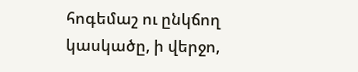հոգեմաշ ու ընկճող կասկածը, ի վերջո,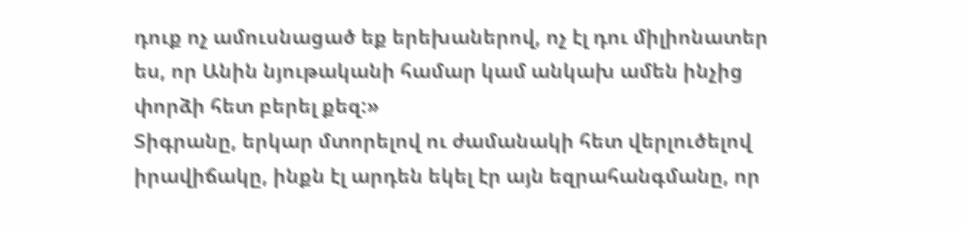դուք ոչ ամուսնացած եք երեխաներով, ոչ էլ դու միլիոնատեր ես, որ Անին նյութականի համար կամ անկախ ամեն ինչից փորձի հետ բերել քեզ:»
Տիգրանը, երկար մտորելով ու ժամանակի հետ վերլուծելով իրավիճակը, ինքն էլ արդեն եկել էր այն եզրահանգմանը, որ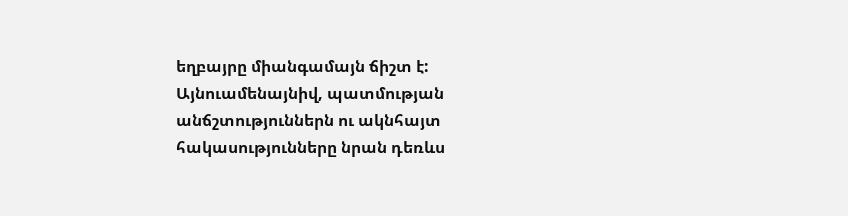եղբայրը միանգամայն ճիշտ է:
Այնուամենայնիվ, պատմության անճշտություններն ու ակնհայտ հակասությունները նրան դեռևս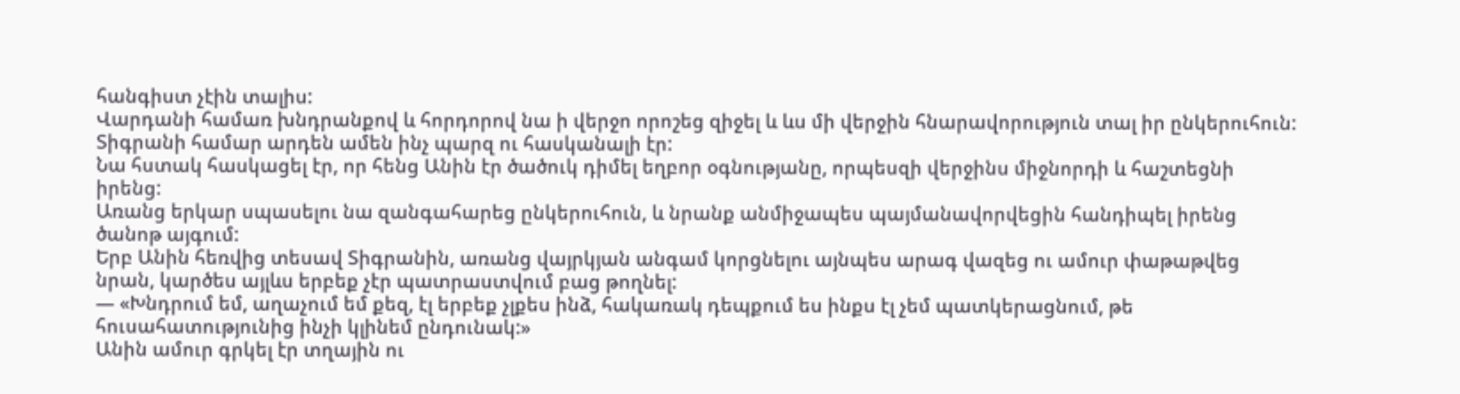հանգիստ չէին տալիս:
Վարդանի համառ խնդրանքով և հորդորով նա ի վերջո որոշեց զիջել և ևս մի վերջին հնարավորություն տալ իր ընկերուհուն:
Տիգրանի համար արդեն ամեն ինչ պարզ ու հասկանալի էր:
Նա հստակ հասկացել էր, որ հենց Անին էր ծածուկ դիմել եղբոր օգնությանը, որպեսզի վերջինս միջնորդի և հաշտեցնի իրենց:
Առանց երկար սպասելու նա զանգահարեց ընկերուհուն, և նրանք անմիջապես պայմանավորվեցին հանդիպել իրենց ծանոթ այգում:
Երբ Անին հեռվից տեսավ Տիգրանին, առանց վայրկյան անգամ կորցնելու այնպես արագ վազեց ու ամուր փաթաթվեց նրան, կարծես այլևս երբեք չէր պատրաստվում բաց թողնել:
— «Խնդրում եմ, աղաչում եմ քեզ, էլ երբեք չլքես ինձ, հակառակ դեպքում ես ինքս էլ չեմ պատկերացնում, թե հուսահատությունից ինչի կլինեմ ընդունակ:»
Անին ամուր գրկել էր տղային ու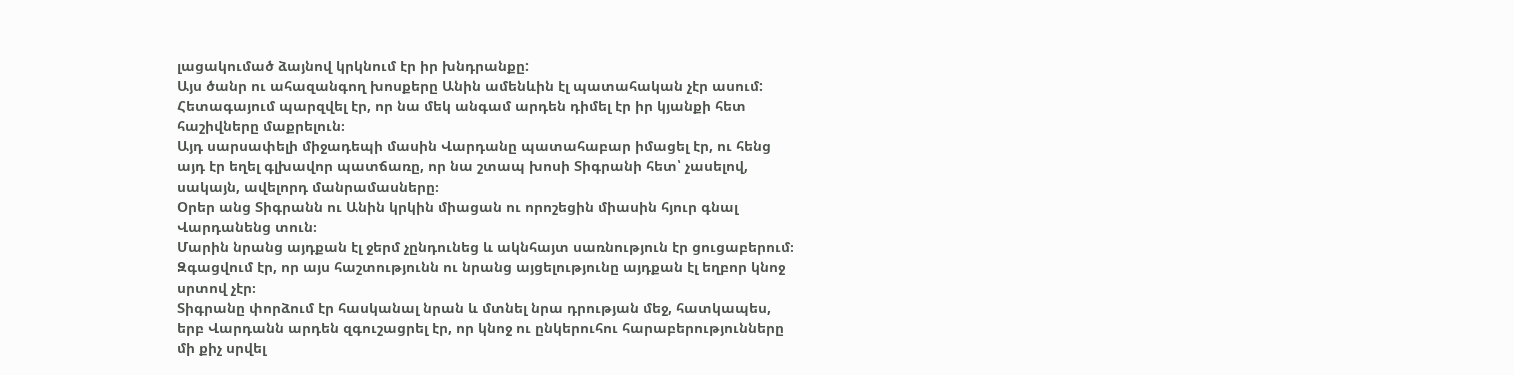լացակումած ձայնով կրկնում էր իր խնդրանքը:
Այս ծանր ու ահազանգող խոսքերը Անին ամենևին էլ պատահական չէր ասում:
Հետագայում պարզվել էր, որ նա մեկ անգամ արդեն դիմել էր իր կյանքի հետ հաշիվները մաքրելուն։
Այդ սարսափելի միջադեպի մասին Վարդանը պատահաբար իմացել էր, ու հենց այդ էր եղել գլխավոր պատճառը, որ նա շտապ խոսի Տիգրանի հետ՝ չասելով, սակայն, ավելորդ մանրամասները։
Օրեր անց Տիգրանն ու Անին կրկին միացան ու որոշեցին միասին հյուր գնալ Վարդանենց տուն։
Մարին նրանց այդքան էլ ջերմ չընդունեց և ակնհայտ սառնություն էր ցուցաբերում։
Զգացվում էր, որ այս հաշտությունն ու նրանց այցելությունը այդքան էլ եղբոր կնոջ սրտով չէր։
Տիգրանը փորձում էր հասկանալ նրան և մտնել նրա դրության մեջ, հատկապես, երբ Վարդանն արդեն զգուշացրել էր, որ կնոջ ու ընկերուհու հարաբերությունները մի քիչ սրվել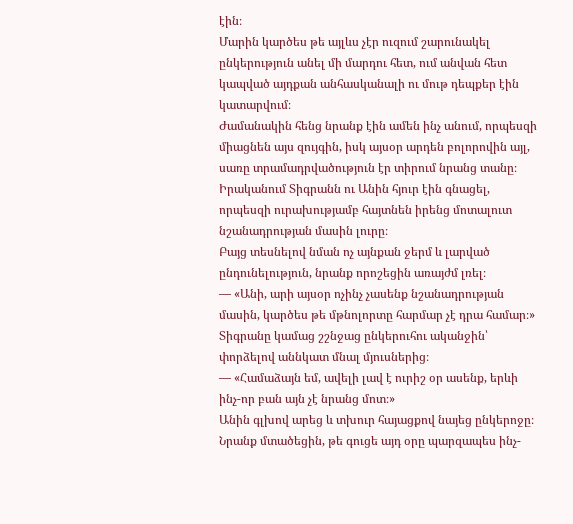էին։
Մարին կարծես թե այլևս չէր ուզում շարունակել ընկերություն անել մի մարդու հետ, ում անվան հետ կապված այդքան անհասկանալի ու մութ դեպքեր էին կատարվում։
Ժամանակին հենց նրանք էին ամեն ինչ անում, որպեսզի միացնեն այս զույգին, իսկ այսօր արդեն բոլորովին այլ, սառը տրամադրվածություն էր տիրում նրանց տանը։
Իրականում Տիգրանն ու Անին հյուր էին գնացել, որպեսզի ուրախությամբ հայտնեն իրենց մոտալուտ նշանադրության մասին լուրը։
Բայց տեսնելով նման ոչ այնքան ջերմ և լարված ընդունելություն, նրանք որոշեցին առայժմ լռել։
— «Անի, արի այսօր ոչինչ չասենք նշանադրության մասին, կարծես թե մթնոլորտը հարմար չէ դրա համար։»
Տիգրանը կամաց շշնջաց ընկերուհու ականջին՝ փորձելով աննկատ մնալ մյուսներից։
— «Համաձայն եմ, ավելի լավ է ուրիշ օր ասենք, երևի ինչ-որ բան այն չէ նրանց մոտ։»
Անին գլխով արեց և տխուր հայացքով նայեց ընկերոջը։
Նրանք մտածեցին, թե գուցե այդ օրը պարզապես ինչ-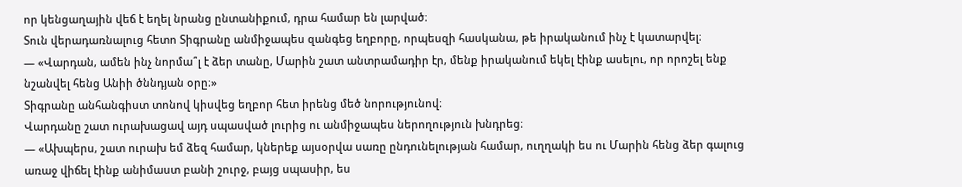որ կենցաղային վեճ է եղել նրանց ընտանիքում, դրա համար են լարված։
Տուն վերադառնալուց հետո Տիգրանը անմիջապես զանգեց եղբորը, որպեսզի հասկանա, թե իրականում ինչ է կատարվել։
— «Վարդան, ամեն ինչ նորմա՞լ է ձեր տանը, Մարին շատ անտրամադիր էր, մենք իրականում եկել էինք ասելու, որ որոշել ենք նշանվել հենց Անիի ծննդյան օրը։»
Տիգրանը անհանգիստ տոնով կիսվեց եղբոր հետ իրենց մեծ նորությունով։
Վարդանը շատ ուրախացավ այդ սպասված լուրից ու անմիջապես ներողություն խնդրեց։
— «Ախպերս, շատ ուրախ եմ ձեզ համար, կներեք այսօրվա սառը ընդունելության համար, ուղղակի ես ու Մարին հենց ձեր գալուց առաջ վիճել էինք անիմաստ բանի շուրջ, բայց սպասիր, ես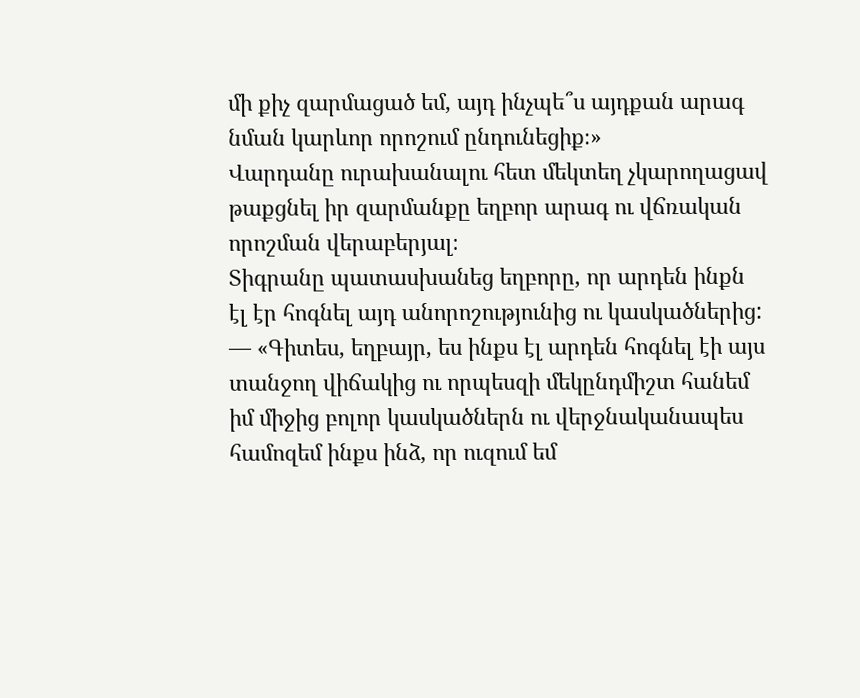մի քիչ զարմացած եմ, այդ ինչպե՞ս այդքան արագ նման կարևոր որոշում ընդունեցիք։»
Վարդանը ուրախանալու հետ մեկտեղ չկարողացավ թաքցնել իր զարմանքը եղբոր արագ ու վճռական որոշման վերաբերյալ։
Տիգրանը պատասխանեց եղբորը, որ արդեն ինքն էլ էր հոգնել այդ անորոշությունից ու կասկածներից:
— «Գիտես, եղբայր, ես ինքս էլ արդեն հոգնել էի այս տանջող վիճակից ու որպեսզի մեկընդմիշտ հանեմ իմ միջից բոլոր կասկածներն ու վերջնականապես համոզեմ ինքս ինձ, որ ուզում եմ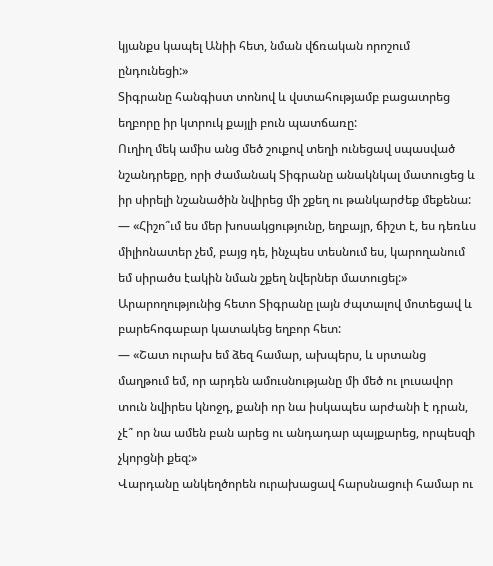կյանքս կապել Անիի հետ, նման վճռական որոշում ընդունեցի:»
Տիգրանը հանգիստ տոնով և վստահությամբ բացատրեց եղբորը իր կտրուկ քայլի բուն պատճառը:
Ուղիղ մեկ ամիս անց մեծ շուքով տեղի ունեցավ սպասված նշանդրեքը, որի ժամանակ Տիգրանը անակնկալ մատուցեց և իր սիրելի նշանածին նվիրեց մի շքեղ ու թանկարժեք մեքենա:
— «Հիշո՞ւմ ես մեր խոսակցությունը, եղբայր, ճիշտ է, ես դեռևս միլիոնատեր չեմ, բայց դե, ինչպես տեսնում ես, կարողանում եմ սիրածս էակին նման շքեղ նվերներ մատուցել:»
Արարողությունից հետո Տիգրանը լայն ժպտալով մոտեցավ և բարեհոգաբար կատակեց եղբոր հետ:
— «Շատ ուրախ եմ ձեզ համար, ախպերս, և սրտանց մաղթում եմ, որ արդեն ամուսնությանը մի մեծ ու լուսավոր տուն նվիրես կնոջդ, քանի որ նա իսկապես արժանի է դրան, չէ՞ որ նա ամեն բան արեց ու անդադար պայքարեց, որպեսզի չկորցնի քեզ:»
Վարդանը անկեղծորեն ուրախացավ հարսնացուի համար ու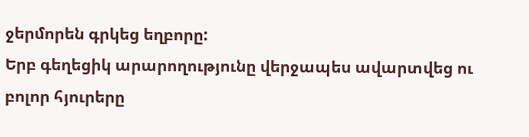ջերմորեն գրկեց եղբորը:
Երբ գեղեցիկ արարողությունը վերջապես ավարտվեց ու բոլոր հյուրերը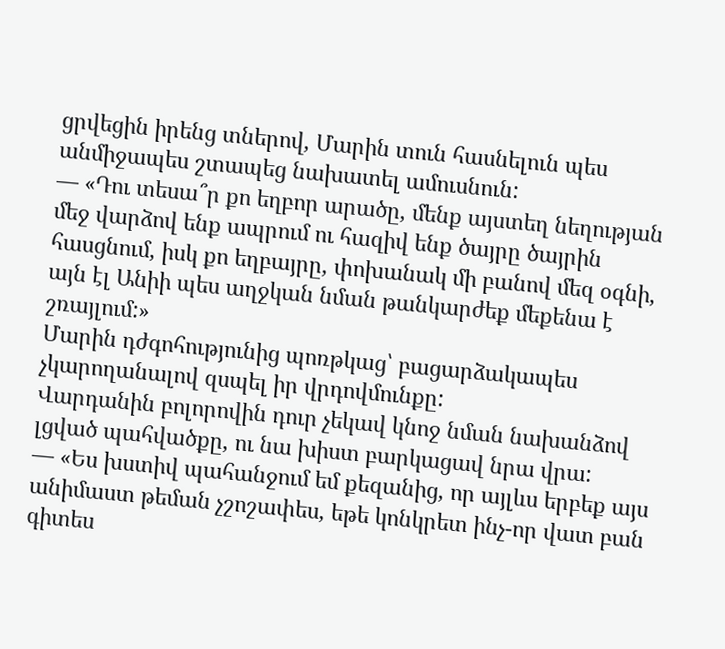ցրվեցին իրենց տներով, Մարին տուն հասնելուն պես անմիջապես շտապեց նախատել ամուսնուն:
— «Դու տեսա՞ր քո եղբոր արածը, մենք այստեղ նեղության մեջ վարձով ենք ապրում ու հազիվ ենք ծայրը ծայրին հասցնում, իսկ քո եղբայրը, փոխանակ մի բանով մեզ օգնի, այն էլ Անիի պես աղջկան նման թանկարժեք մեքենա է շռայլում:»
Մարին դժգոհությունից պոռթկաց՝ բացարձակապես չկարողանալով զսպել իր վրդովմունքը:
Վարդանին բոլորովին դուր չեկավ կնոջ նման նախանձով լցված պահվածքը, ու նա խիստ բարկացավ նրա վրա:
— «Ես խստիվ պահանջում եմ քեզանից, որ այլևս երբեք այս անիմաստ թեման չշոշափես, եթե կոնկրետ ինչ-որ վատ բան գիտես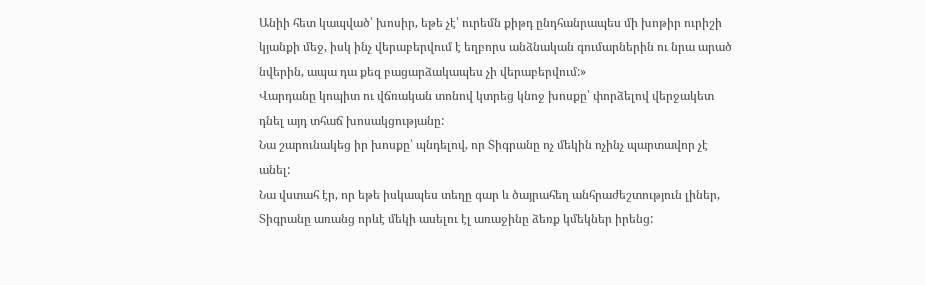Անիի հետ կապված՝ խոսիր, եթե չէ՝ ուրեմն քիթդ ընդհանրապես մի խոթիր ուրիշի կյանքի մեջ, իսկ ինչ վերաբերվում է եղբորս անձնական գումարներին ու նրա արած նվերին, ապա դա քեզ բացարձակապես չի վերաբերվում:»
Վարդանը կոպիտ ու վճռական տոնով կտրեց կնոջ խոսքը՝ փորձելով վերջակետ դնել այդ տհաճ խոսակցությանը:
Նա շարունակեց իր խոսքը՝ պնդելով, որ Տիգրանը ոչ մեկին ոչինչ պարտավոր չէ անել:
Նա վստահ էր, որ եթե իսկապես տեղը գար և ծայրահեղ անհրաժեշտություն լիներ, Տիգրանը առանց որևէ մեկի ասելու էլ առաջինը ձեռք կմեկներ իրենց: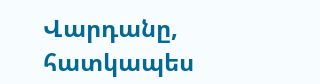Վարդանը, հատկապես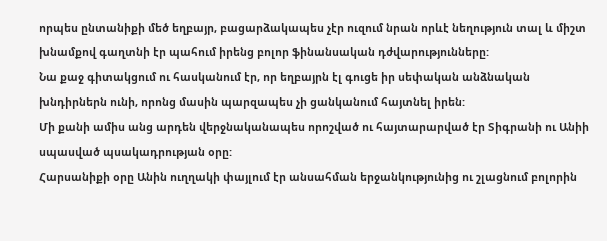որպես ընտանիքի մեծ եղբայր, բացարձակապես չէր ուզում նրան որևէ նեղություն տալ և միշտ խնամքով գաղտնի էր պահում իրենց բոլոր ֆինանսական դժվարությունները:
Նա քաջ գիտակցում ու հասկանում էր, որ եղբայրն էլ գուցե իր սեփական անձնական խնդիրներն ունի, որոնց մասին պարզապես չի ցանկանում հայտնել իրեն:
Մի քանի ամիս անց արդեն վերջնականապես որոշված ու հայտարարված էր Տիգրանի ու Անիի սպասված պսակադրության օրը:
Հարսանիքի օրը Անին ուղղակի փայլում էր անսահման երջանկությունից ու շլացնում բոլորին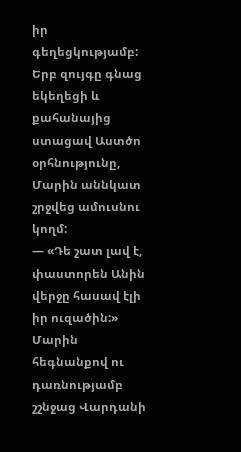իր գեղեցկությամբ:
Երբ զույգը գնաց եկեղեցի և քահանայից ստացավ Աստծո օրհնությունը, Մարին աննկատ շրջվեց ամուսնու կողմ:
— «Դե շատ լավ է, փաստորեն Անին վերջը հասավ էլի իր ուզածին:»
Մարին հեգնանքով ու դառնությամբ շշնջաց Վարդանի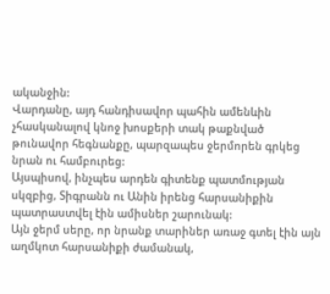ականջին:
Վարդանը, այդ հանդիսավոր պահին ամենևին չհասկանալով կնոջ խոսքերի տակ թաքնված թունավոր հեգնանքը, պարզապես ջերմորեն գրկեց նրան ու համբուրեց:
Այսպիսով, ինչպես արդեն գիտենք պատմության սկզբից, Տիգրանն ու Անին իրենց հարսանիքին պատրաստվել էին ամիսներ շարունակ:
Այն ջերմ սերը, որ նրանք տարիներ առաջ գտել էին այն աղմկոտ հարսանիքի ժամանակ,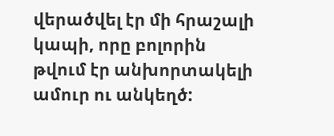վերածվել էր մի հրաշալի կապի, որը բոլորին թվում էր անխորտակելի ամուր ու անկեղծ: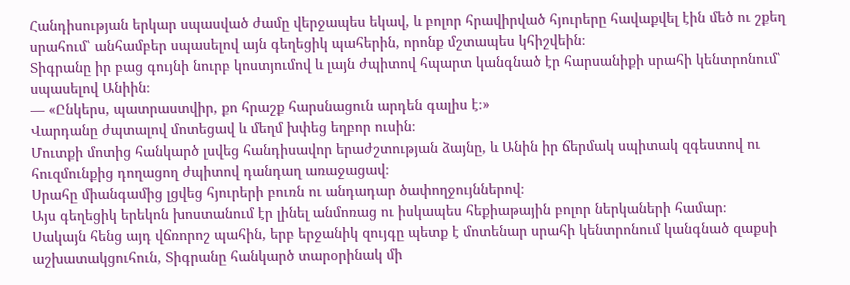Հանդիսության երկար սպասված ժամը վերջապես եկավ, և բոլոր հրավիրված հյուրերը հավաքվել էին մեծ ու շքեղ սրահում՝ անհամբեր սպասելով այն գեղեցիկ պահերին, որոնք մշտապես կհիշվեին։
Տիգրանը իր բաց գույնի նուրբ կոստյումով և լայն ժպիտով հպարտ կանգնած էր հարսանիքի սրահի կենտրոնում՝ սպասելով Անիին։
— «Ընկերս, պատրաստվիր, քո հրաշք հարսնացուն արդեն գալիս է։»
Վարդանը ժպտալով մոտեցավ և մեղմ խփեց եղբոր ուսին։
Մուտքի մոտից հանկարծ լսվեց հանդիսավոր երաժշտության ձայնը, և Անին իր ճերմակ սպիտակ զգեստով ու հուզմունքից դողացող ժպիտով դանդաղ առաջացավ։
Սրահը միանգամից լցվեց հյուրերի բուռն ու անդադար ծափողջույններով։
Այս գեղեցիկ երեկոն խոստանում էր լինել անմոռաց ու իսկապես հեքիաթային բոլոր ներկաների համար։
Սակայն հենց այդ վճռորոշ պահին, երբ երջանիկ զույգը պետք է մոտենար սրահի կենտրոնում կանգնած զաքսի աշխատակցուհուն, Տիգրանը հանկարծ տարօրինակ մի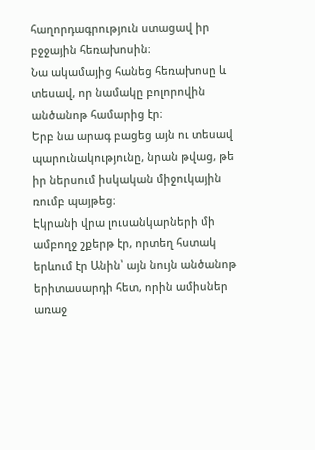հաղորդագրություն ստացավ իր բջջային հեռախոսին։
Նա ակամայից հանեց հեռախոսը և տեսավ, որ նամակը բոլորովին անծանոթ համարից էր։
Երբ նա արագ բացեց այն ու տեսավ պարունակությունը, նրան թվաց, թե իր ներսում իսկական միջուկային ռումբ պայթեց։
Էկրանի վրա լուսանկարների մի ամբողջ շքերթ էր, որտեղ հստակ երևում էր Անին՝ այն նույն անծանոթ երիտասարդի հետ, որին ամիսներ առաջ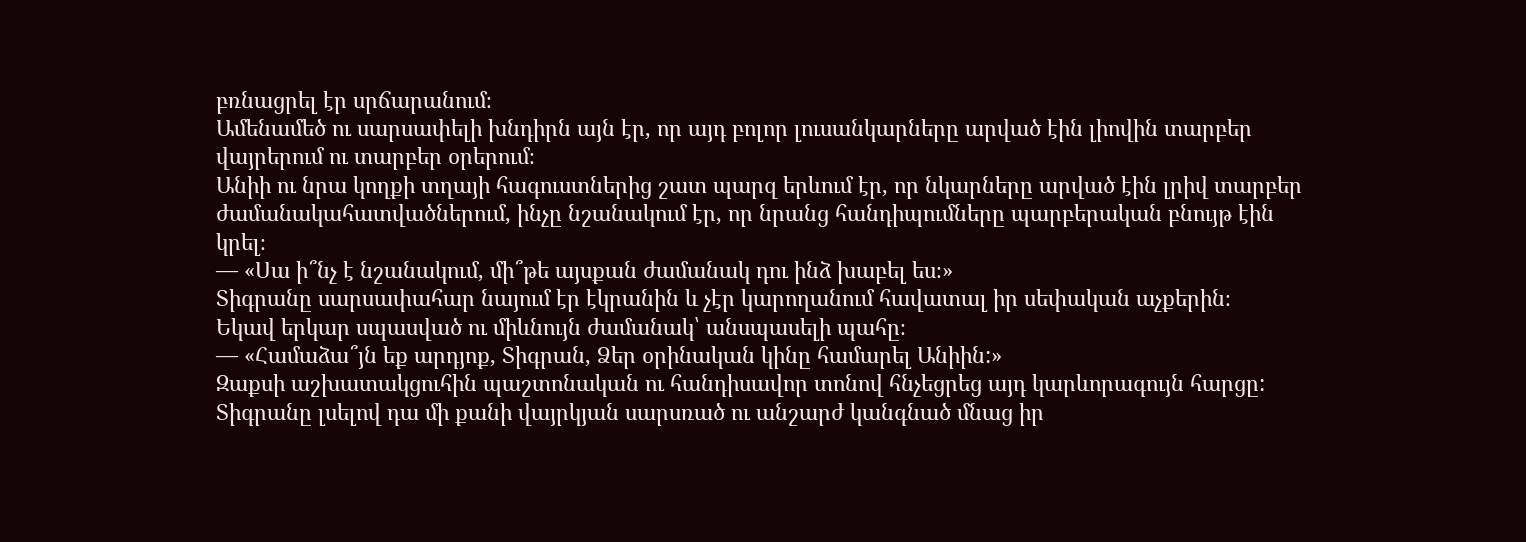բռնացրել էր սրճարանում։
Ամենամեծ ու սարսափելի խնդիրն այն էր, որ այդ բոլոր լուսանկարները արված էին լիովին տարբեր վայրերում ու տարբեր օրերում։
Անիի ու նրա կողքի տղայի հագուստներից շատ պարզ երևում էր, որ նկարները արված էին լրիվ տարբեր ժամանակահատվածներում, ինչը նշանակում էր, որ նրանց հանդիպումները պարբերական բնույթ էին կրել։
— «Սա ի՞նչ է նշանակում, մի՞թե այսքան ժամանակ դու ինձ խաբել ես։»
Տիգրանը սարսափահար նայում էր էկրանին և չէր կարողանում հավատալ իր սեփական աչքերին։
Եկավ երկար սպասված ու միևնույն ժամանակ՝ անսպասելի պահը։
— «Համաձա՞յն եք արդյոք, Տիգրան, Ձեր օրինական կինը համարել Անիին:»
Զաքսի աշխատակցուհին պաշտոնական ու հանդիսավոր տոնով հնչեցրեց այդ կարևորագույն հարցը:
Տիգրանը լսելով դա մի քանի վայրկյան սարսռած ու անշարժ կանգնած մնաց իր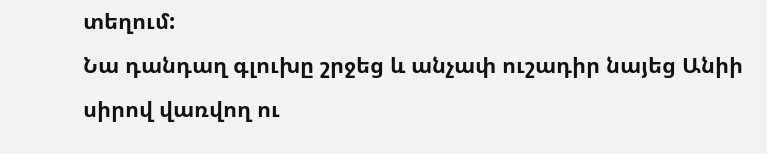տեղում:
Նա դանդաղ գլուխը շրջեց և անչափ ուշադիր նայեց Անիի սիրով վառվող ու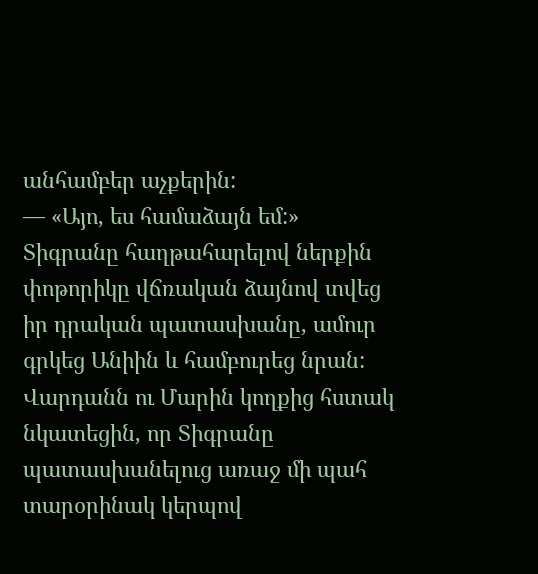անհամբեր աչքերին:
— «Այո, ես համաձայն եմ:»
Տիգրանը հաղթահարելով ներքին փոթորիկը վճռական ձայնով տվեց իր դրական պատասխանը, ամուր գրկեց Անիին և համբուրեց նրան:
Վարդանն ու Մարին կողքից հստակ նկատեցին, որ Տիգրանը պատասխանելուց առաջ մի պահ տարօրինակ կերպով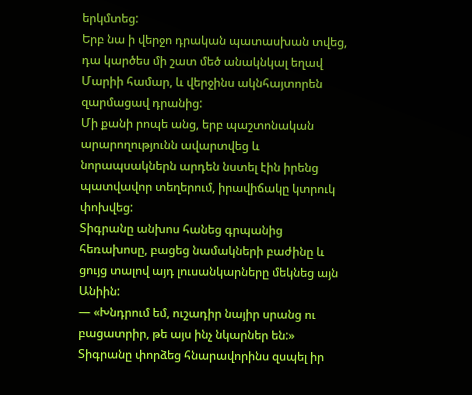երկմտեց:
Երբ նա ի վերջո դրական պատասխան տվեց, դա կարծես մի շատ մեծ անակնկալ եղավ Մարիի համար, և վերջինս ակնհայտորեն զարմացավ դրանից:
Մի քանի րոպե անց, երբ պաշտոնական արարողությունն ավարտվեց և նորապսակներն արդեն նստել էին իրենց պատվավոր տեղերում, իրավիճակը կտրուկ փոխվեց:
Տիգրանը անխոս հանեց գրպանից հեռախոսը, բացեց նամակների բաժինը և ցույց տալով այդ լուսանկարները մեկնեց այն Անիին:
— «Խնդրում եմ, ուշադիր նայիր սրանց ու բացատրիր, թե այս ինչ նկարներ են:»
Տիգրանը փորձեց հնարավորինս զսպել իր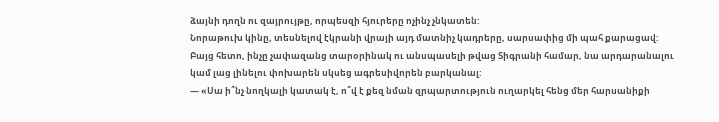ձայնի դողն ու զայրույթը, որպեսզի հյուրերը ոչինչ չնկատեն:
Նորաթուխ կինը, տեսնելով էկրանի վրայի այդ մատնիչ կադրերը, սարսափից մի պահ քարացավ:
Բայց հետո, ինչը չափազանց տարօրինակ ու անսպասելի թվաց Տիգրանի համար, նա արդարանալու կամ լաց լինելու փոխարեն սկսեց ագրեսիվորեն բարկանալ:
— «Սա ի՞նչ նողկալի կատակ է, ո՞վ է քեզ նման զրպարտություն ուղարկել հենց մեր հարսանիքի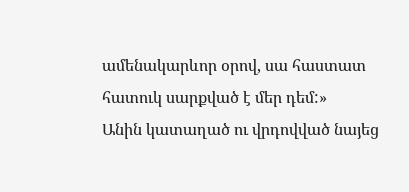ամենակարևոր օրով, սա հաստատ հատուկ սարքված է մեր դեմ:»
Անին կատաղած ու վրդովված նայեց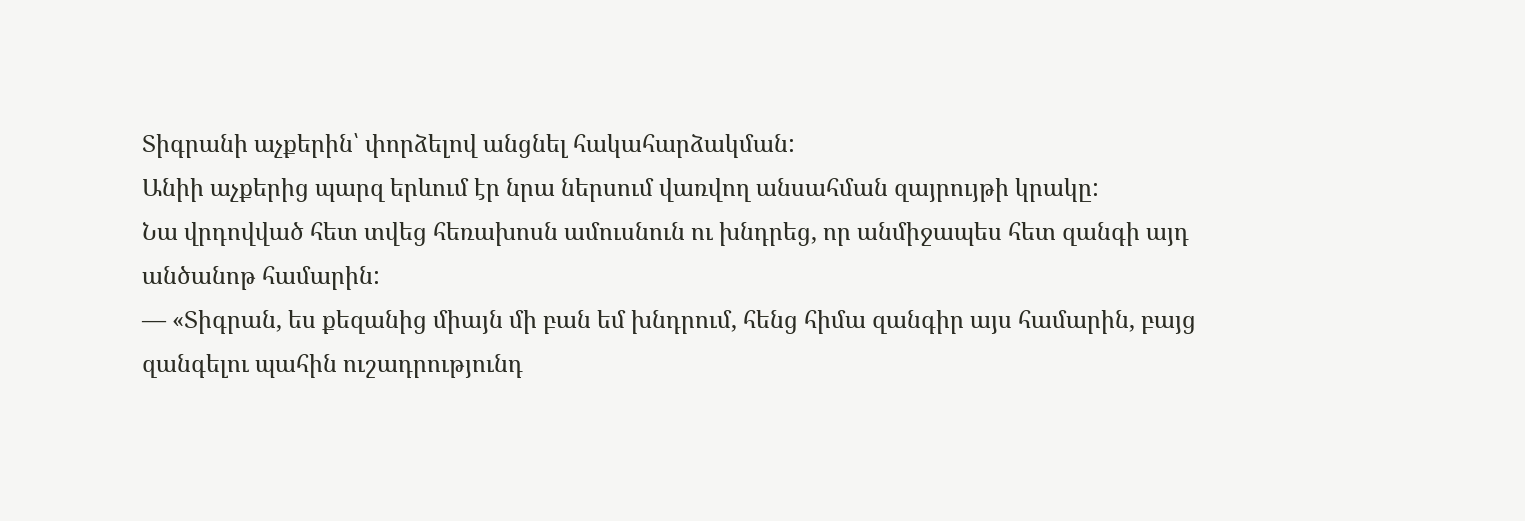Տիգրանի աչքերին՝ փորձելով անցնել հակահարձակման:
Անիի աչքերից պարզ երևում էր նրա ներսում վառվող անսահման զայրույթի կրակը:
Նա վրդովված հետ տվեց հեռախոսն ամուսնուն ու խնդրեց, որ անմիջապես հետ զանգի այդ անծանոթ համարին:
— «Տիգրան, ես քեզանից միայն մի բան եմ խնդրում, հենց հիմա զանգիր այս համարին, բայց զանգելու պահին ուշադրությունդ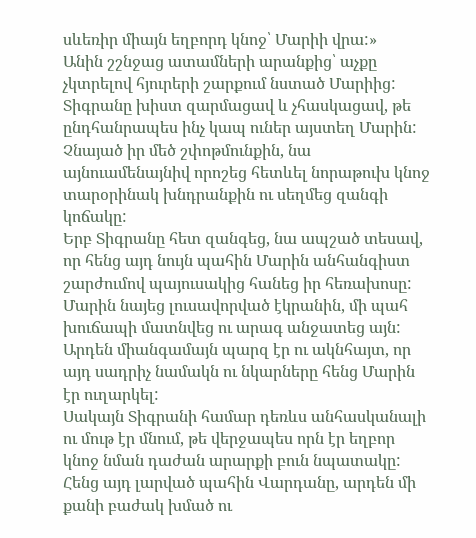սևեռիր միայն եղբորդ կնոջ՝ Մարիի վրա:»
Անին շշնջաց ատամների արանքից՝ աչքը չկտրելով հյուրերի շարքում նստած Մարիից:
Տիգրանը խիստ զարմացավ և չհասկացավ, թե ընդհանրապես ինչ կապ ուներ այստեղ Մարին:
Չնայած իր մեծ շփոթմունքին, նա այնուամենայնիվ որոշեց հետևել նորաթուխ կնոջ տարօրինակ խնդրանքին ու սեղմեց զանգի կոճակը:
Երբ Տիգրանը հետ զանգեց, նա ապշած տեսավ, որ հենց այդ նույն պահին Մարին անհանգիստ շարժումով պայուսակից հանեց իր հեռախոսը:
Մարին նայեց լուսավորված էկրանին, մի պահ խուճապի մատնվեց ու արագ անջատեց այն:
Արդեն միանգամայն պարզ էր ու ակնհայտ, որ այդ սադրիչ նամակն ու նկարները հենց Մարին էր ուղարկել:
Սակայն Տիգրանի համար դեռևս անհասկանալի ու մութ էր մնում, թե վերջապես որն էր եղբոր կնոջ նման դաժան արարքի բուն նպատակը:
Հենց այդ լարված պահին Վարդանը, արդեն մի քանի բաժակ խմած ու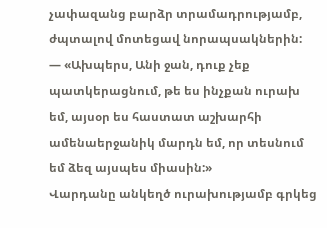չափազանց բարձր տրամադրությամբ, ժպտալով մոտեցավ նորապսակներին:
— «Ախպերս, Անի ջան, դուք չեք պատկերացնում, թե ես ինչքան ուրախ եմ, այսօր ես հաստատ աշխարհի ամենաերջանիկ մարդն եմ, որ տեսնում եմ ձեզ այսպես միասին:»
Վարդանը անկեղծ ուրախությամբ գրկեց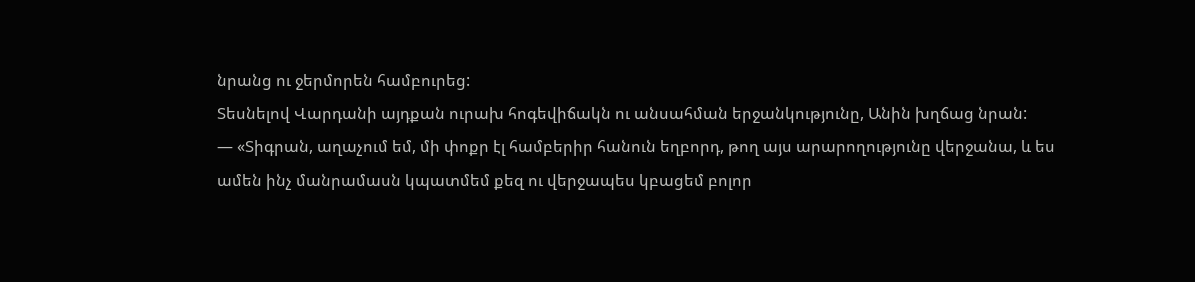նրանց ու ջերմորեն համբուրեց:
Տեսնելով Վարդանի այդքան ուրախ հոգեվիճակն ու անսահման երջանկությունը, Անին խղճաց նրան:
— «Տիգրան, աղաչում եմ, մի փոքր էլ համբերիր հանուն եղբորդ, թող այս արարողությունը վերջանա, և ես ամեն ինչ մանրամասն կպատմեմ քեզ ու վերջապես կբացեմ բոլոր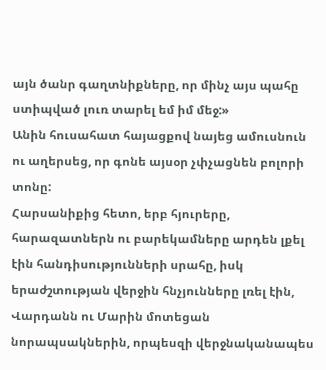այն ծանր գաղտնիքները, որ մինչ այս պահը ստիպված լուռ տարել եմ իմ մեջ:»
Անին հուսահատ հայացքով նայեց ամուսնուն ու աղերսեց, որ գոնե այսօր չփչացնեն բոլորի տոնը:
Հարսանիքից հետո, երբ հյուրերը, հարազատներն ու բարեկամները արդեն լքել էին հանդիսությունների սրահը, իսկ երաժշտության վերջին հնչյունները լռել էին, Վարդանն ու Մարին մոտեցան նորապսակներին, որպեսզի վերջնականապես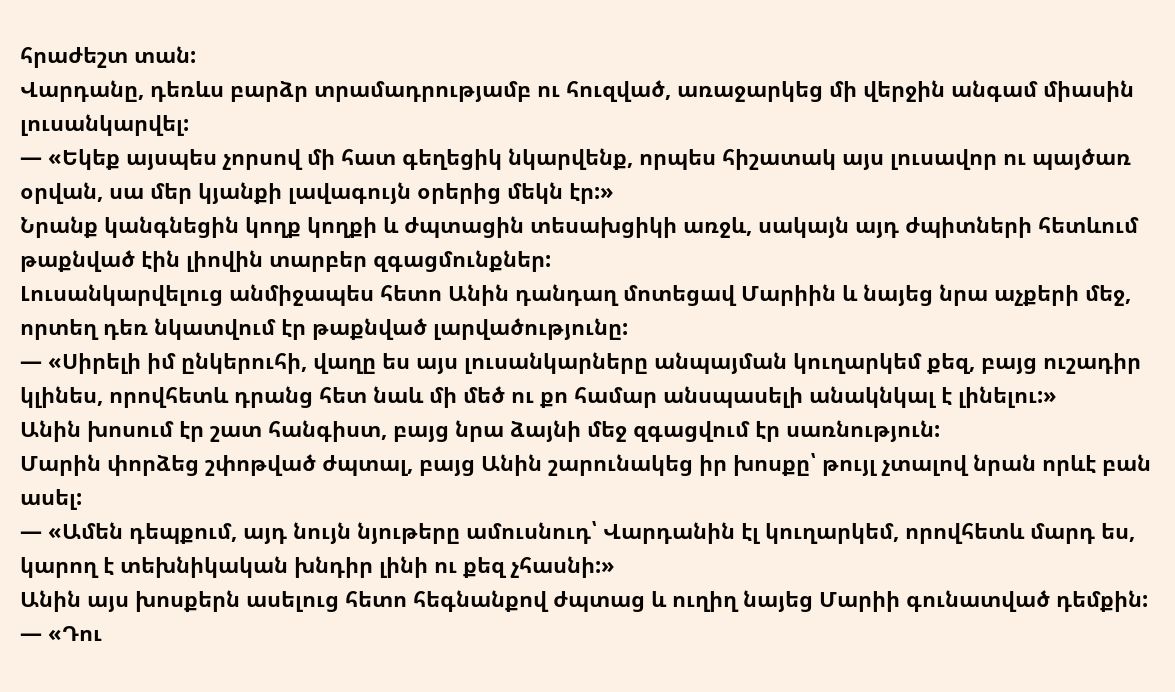հրաժեշտ տան:
Վարդանը, դեռևս բարձր տրամադրությամբ ու հուզված, առաջարկեց մի վերջին անգամ միասին լուսանկարվել:
— «Եկեք այսպես չորսով մի հատ գեղեցիկ նկարվենք, որպես հիշատակ այս լուսավոր ու պայծառ օրվան, սա մեր կյանքի լավագույն օրերից մեկն էր:»
Նրանք կանգնեցին կողք կողքի և ժպտացին տեսախցիկի առջև, սակայն այդ ժպիտների հետևում թաքնված էին լիովին տարբեր զգացմունքներ:
Լուսանկարվելուց անմիջապես հետո Անին դանդաղ մոտեցավ Մարիին և նայեց նրա աչքերի մեջ, որտեղ դեռ նկատվում էր թաքնված լարվածությունը:
— «Սիրելի իմ ընկերուհի, վաղը ես այս լուսանկարները անպայման կուղարկեմ քեզ, բայց ուշադիր կլինես, որովհետև դրանց հետ նաև մի մեծ ու քո համար անսպասելի անակնկալ է լինելու:»
Անին խոսում էր շատ հանգիստ, բայց նրա ձայնի մեջ զգացվում էր սառնություն:
Մարին փորձեց շփոթված ժպտալ, բայց Անին շարունակեց իր խոսքը՝ թույլ չտալով նրան որևէ բան ասել:
— «Ամեն դեպքում, այդ նույն նյութերը ամուսնուդ՝ Վարդանին էլ կուղարկեմ, որովհետև մարդ ես, կարող է տեխնիկական խնդիր լինի ու քեզ չհասնի:»
Անին այս խոսքերն ասելուց հետո հեգնանքով ժպտաց և ուղիղ նայեց Մարիի գունատված դեմքին:
— «Դու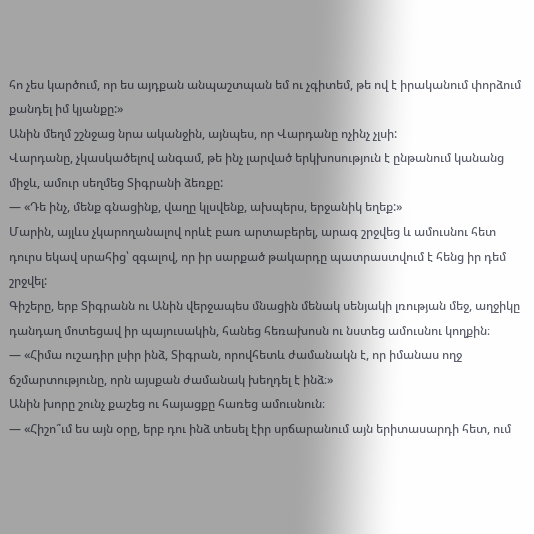հո չես կարծում, որ ես այդքան անպաշտպան եմ ու չգիտեմ, թե ով է իրականում փորձում քանդել իմ կյանքը:»
Անին մեղմ շշնջաց նրա ականջին, այնպես, որ Վարդանը ոչինչ չլսի:
Վարդանը, չկասկածելով անգամ, թե ինչ լարված երկխոսություն է ընթանում կանանց միջև, ամուր սեղմեց Տիգրանի ձեռքը:
— «Դե ինչ, մենք գնացինք, վաղը կլսվենք, ախպերս, երջանիկ եղեք:»
Մարին, այլևս չկարողանալով որևէ բառ արտաբերել, արագ շրջվեց և ամուսնու հետ դուրս եկավ սրահից՝ զգալով, որ իր սարքած թակարդը պատրաստվում է հենց իր դեմ շրջվել:
Գիշերը, երբ Տիգրանն ու Անին վերջապես մնացին մենակ սենյակի լռության մեջ, աղջիկը դանդաղ մոտեցավ իր պայուսակին, հանեց հեռախոսն ու նստեց ամուսնու կողքին։
— «Հիմա ուշադիր լսիր ինձ, Տիգրան, որովհետև ժամանակն է, որ իմանաս ողջ ճշմարտությունը, որն այսքան ժամանակ խեղդել է ինձ։»
Անին խորը շունչ քաշեց ու հայացքը հառեց ամուսնուն։
— «Հիշո՞ւմ ես այն օրը, երբ դու ինձ տեսել էիր սրճարանում այն երիտասարդի հետ, ում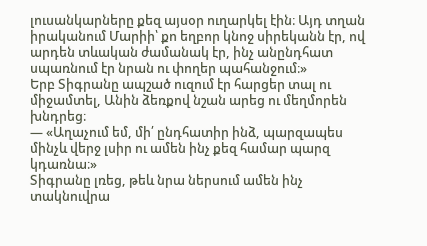լուսանկարները քեզ այսօր ուղարկել էին։ Այդ տղան իրականում Մարիի՝ քո եղբոր կնոջ սիրեկանն էր, ով արդեն տևական ժամանակ էր, ինչ անընդհատ սպառնում էր նրան ու փողեր պահանջում։»
Երբ Տիգրանը ապշած ուզում էր հարցեր տալ ու միջամտել, Անին ձեռքով նշան արեց ու մեղմորեն խնդրեց։
— «Աղաչում եմ, մի՛ ընդհատիր ինձ, պարզապես մինչև վերջ լսիր ու ամեն ինչ քեզ համար պարզ կդառնա։»
Տիգրանը լռեց, թեև նրա ներսում ամեն ինչ տակնուվրա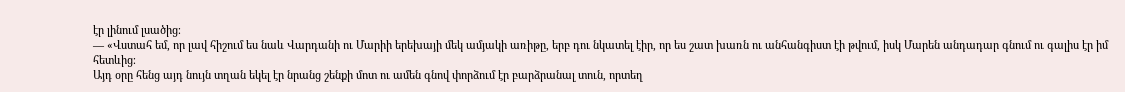էր լինում լսածից։
— «Վստահ եմ, որ լավ հիշում ես նաև Վարդանի ու Մարիի երեխայի մեկ ամյակի առիթը, երբ դու նկատել էիր, որ ես շատ խառն ու անհանգիստ էի թվում, իսկ Մարեն անդադար գնում ու գալիս էր իմ հետևից։
Այդ օրը հենց այդ նույն տղան եկել էր նրանց շենքի մոտ ու ամեն գնով փորձում էր բարձրանալ տուն, որտեղ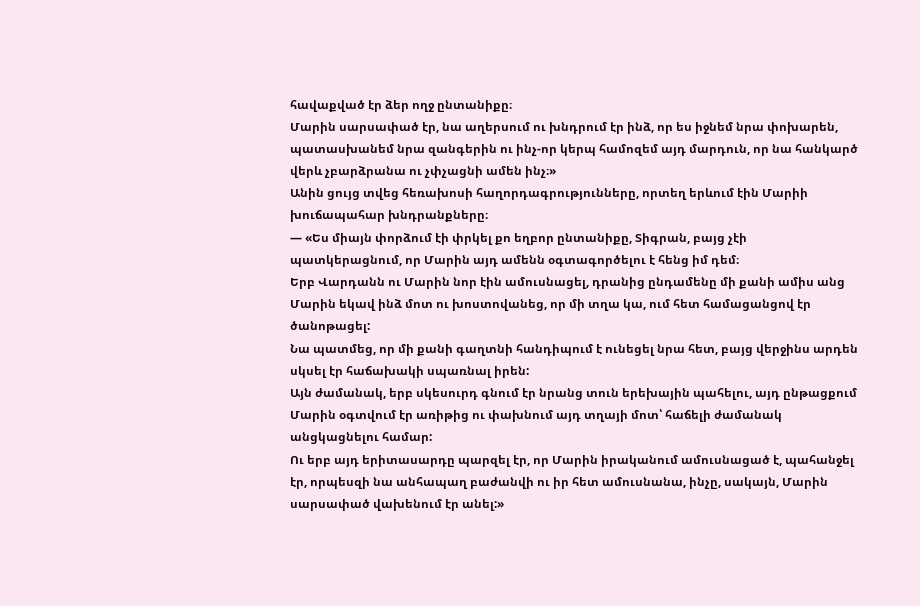հավաքված էր ձեր ողջ ընտանիքը։
Մարին սարսափած էր, նա աղերսում ու խնդրում էր ինձ, որ ես իջնեմ նրա փոխարեն, պատասխանեմ նրա զանգերին ու ինչ-որ կերպ համոզեմ այդ մարդուն, որ նա հանկարծ վերև չբարձրանա ու չփչացնի ամեն ինչ։»
Անին ցույց տվեց հեռախոսի հաղորդագրությունները, որտեղ երևում էին Մարիի խուճապահար խնդրանքները։
— «Ես միայն փորձում էի փրկել քո եղբոր ընտանիքը, Տիգրան, բայց չէի պատկերացնում, որ Մարին այդ ամենն օգտագործելու է հենց իմ դեմ։
Երբ Վարդանն ու Մարին նոր էին ամուսնացել, դրանից ընդամենը մի քանի ամիս անց Մարին եկավ ինձ մոտ ու խոստովանեց, որ մի տղա կա, ում հետ համացանցով էր ծանոթացել:
Նա պատմեց, որ մի քանի գաղտնի հանդիպում է ունեցել նրա հետ, բայց վերջինս արդեն սկսել էր հաճախակի սպառնալ իրեն:
Այն ժամանակ, երբ սկեսուրդ գնում էր նրանց տուն երեխային պահելու, այդ ընթացքում Մարին օգտվում էր առիթից ու փախնում այդ տղայի մոտ՝ հաճելի ժամանակ անցկացնելու համար:
Ու երբ այդ երիտասարդը պարզել էր, որ Մարին իրականում ամուսնացած է, պահանջել էր, որպեսզի նա անհապաղ բաժանվի ու իր հետ ամուսնանա, ինչը, սակայն, Մարին սարսափած վախենում էր անել:»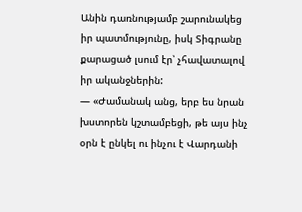Անին դառնությամբ շարունակեց իր պատմությունը, իսկ Տիգրանը քարացած լսում էր՝ չհավատալով իր ականջներին:
— «Ժամանակ անց, երբ ես նրան խստորեն կշտամբեցի, թե այս ինչ օրն է ընկել ու ինչու է Վարդանի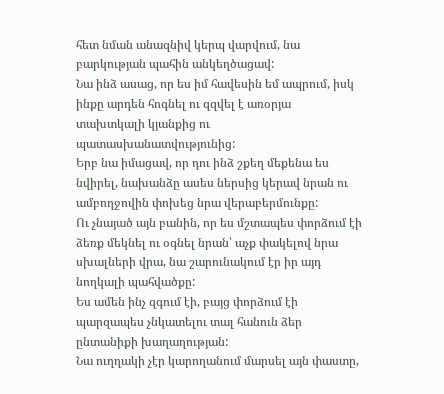հետ նման անազնիվ կերպ վարվում, նա բարկության պահին անկեղծացավ:
Նա ինձ ասաց, որ ես իմ հավեսին եմ ապրում, իսկ ինքը արդեն հոգնել ու զզվել է առօրյա տախտկալի կյանքից ու պատասխանատվությունից:
Երբ նա իմացավ, որ դու ինձ շքեղ մեքենա ես նվիրել, նախանձը ասես ներսից կերավ նրան ու ամբողջովին փոխեց նրա վերաբերմունքը:
Ու չնայած այն բանին, որ ես մշտապես փորձում էի ձեռք մեկնել ու օգնել նրան՝ աչք փակելով նրա սխալների վրա, նա շարունակում էր իր այդ նողկալի պահվածքը:
Ես ամեն ինչ զգում էի, բայց փորձում էի պարզապես չնկատելու տալ հանուն ձեր ընտանիքի խաղաղության:
Նա ուղղակի չէր կարողանում մարսել այն փաստը,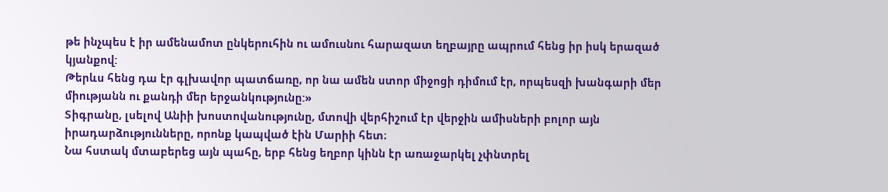թե ինչպես է իր ամենամոտ ընկերուհին ու ամուսնու հարազատ եղբայրը ապրում հենց իր իսկ երազած կյանքով:
Թերևս հենց դա էր գլխավոր պատճառը, որ նա ամեն ստոր միջոցի դիմում էր, որպեսզի խանգարի մեր միությանն ու քանդի մեր երջանկությունը:»
Տիգրանը, լսելով Անիի խոստովանությունը, մտովի վերհիշում էր վերջին ամիսների բոլոր այն իրադարձությունները, որոնք կապված էին Մարիի հետ։
Նա հստակ մտաբերեց այն պահը, երբ հենց եղբոր կինն էր առաջարկել չփնտրել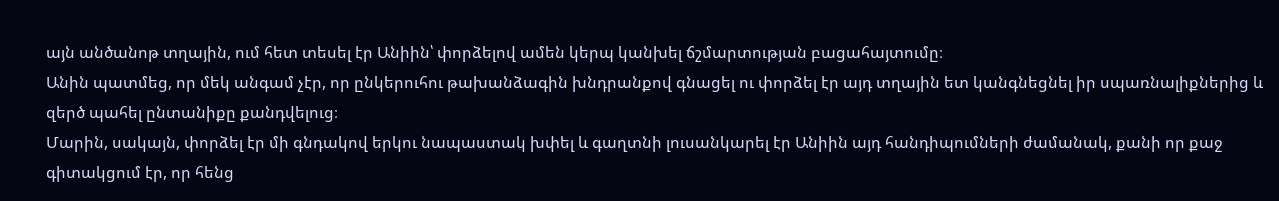այն անծանոթ տղային, ում հետ տեսել էր Անիին՝ փորձելով ամեն կերպ կանխել ճշմարտության բացահայտումը։
Անին պատմեց, որ մեկ անգամ չէր, որ ընկերուհու թախանձագին խնդրանքով գնացել ու փորձել էր այդ տղային ետ կանգնեցնել իր սպառնալիքներից և զերծ պահել ընտանիքը քանդվելուց։
Մարին, սակայն, փորձել էր մի գնդակով երկու նապաստակ խփել և գաղտնի լուսանկարել էր Անիին այդ հանդիպումների ժամանակ, քանի որ քաջ գիտակցում էր, որ հենց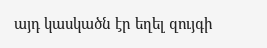այդ կասկածն էր եղել զույգի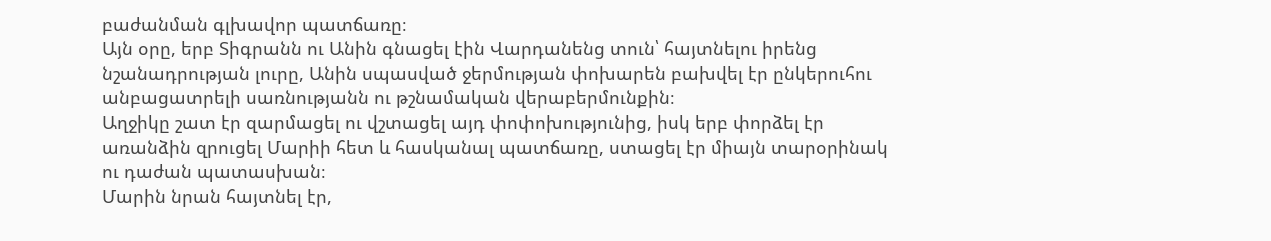բաժանման գլխավոր պատճառը։
Այն օրը, երբ Տիգրանն ու Անին գնացել էին Վարդանենց տուն՝ հայտնելու իրենց նշանադրության լուրը, Անին սպասված ջերմության փոխարեն բախվել էր ընկերուհու անբացատրելի սառնությանն ու թշնամական վերաբերմունքին։
Աղջիկը շատ էր զարմացել ու վշտացել այդ փոփոխությունից, իսկ երբ փորձել էր առանձին զրուցել Մարիի հետ և հասկանալ պատճառը, ստացել էր միայն տարօրինակ ու դաժան պատասխան։
Մարին նրան հայտնել էր,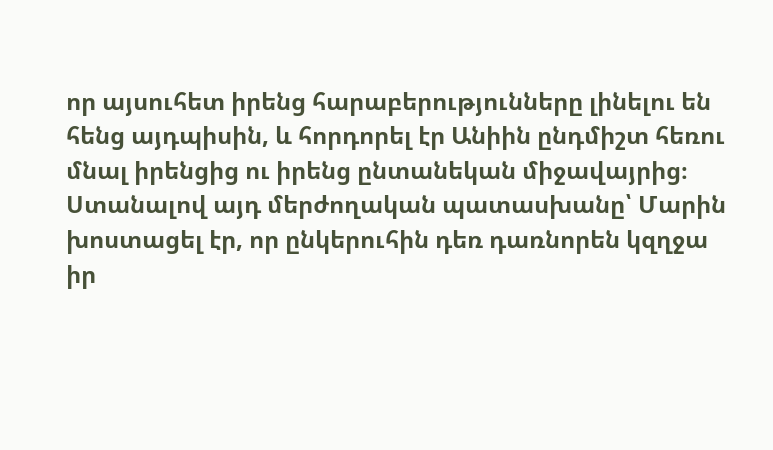որ այսուհետ իրենց հարաբերությունները լինելու են հենց այդպիսին, և հորդորել էր Անիին ընդմիշտ հեռու մնալ իրենցից ու իրենց ընտանեկան միջավայրից։
Ստանալով այդ մերժողական պատասխանը՝ Մարին խոստացել էր, որ ընկերուհին դեռ դառնորեն կզղջա իր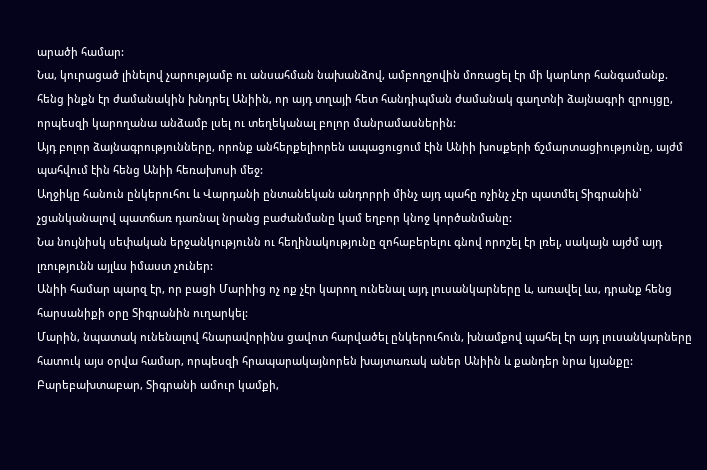արածի համար:
Նա, կուրացած լինելով չարությամբ ու անսահման նախանձով, ամբողջովին մոռացել էր մի կարևոր հանգամանք. հենց ինքն էր ժամանակին խնդրել Անիին, որ այդ տղայի հետ հանդիպման ժամանակ գաղտնի ձայնագրի զրույցը, որպեսզի կարողանա անձամբ լսել ու տեղեկանալ բոլոր մանրամասներին:
Այդ բոլոր ձայնագրությունները, որոնք անհերքելիորեն ապացուցում էին Անիի խոսքերի ճշմարտացիությունը, այժմ պահվում էին հենց Անիի հեռախոսի մեջ:
Աղջիկը հանուն ընկերուհու և Վարդանի ընտանեկան անդորրի մինչ այդ պահը ոչինչ չէր պատմել Տիգրանին՝ չցանկանալով պատճառ դառնալ նրանց բաժանմանը կամ եղբոր կնոջ կործանմանը:
Նա նույնիսկ սեփական երջանկությունն ու հեղինակությունը զոհաբերելու գնով որոշել էր լռել, սակայն այժմ այդ լռությունն այլևս իմաստ չուներ:
Անիի համար պարզ էր, որ բացի Մարիից ոչ ոք չէր կարող ունենալ այդ լուսանկարները և, առավել ևս, դրանք հենց հարսանիքի օրը Տիգրանին ուղարկել:
Մարին, նպատակ ունենալով հնարավորինս ցավոտ հարվածել ընկերուհուն, խնամքով պահել էր այդ լուսանկարները հատուկ այս օրվա համար, որպեսզի հրապարակայնորեն խայտառակ աներ Անիին և քանդեր նրա կյանքը:
Բարեբախտաբար, Տիգրանի ամուր կամքի,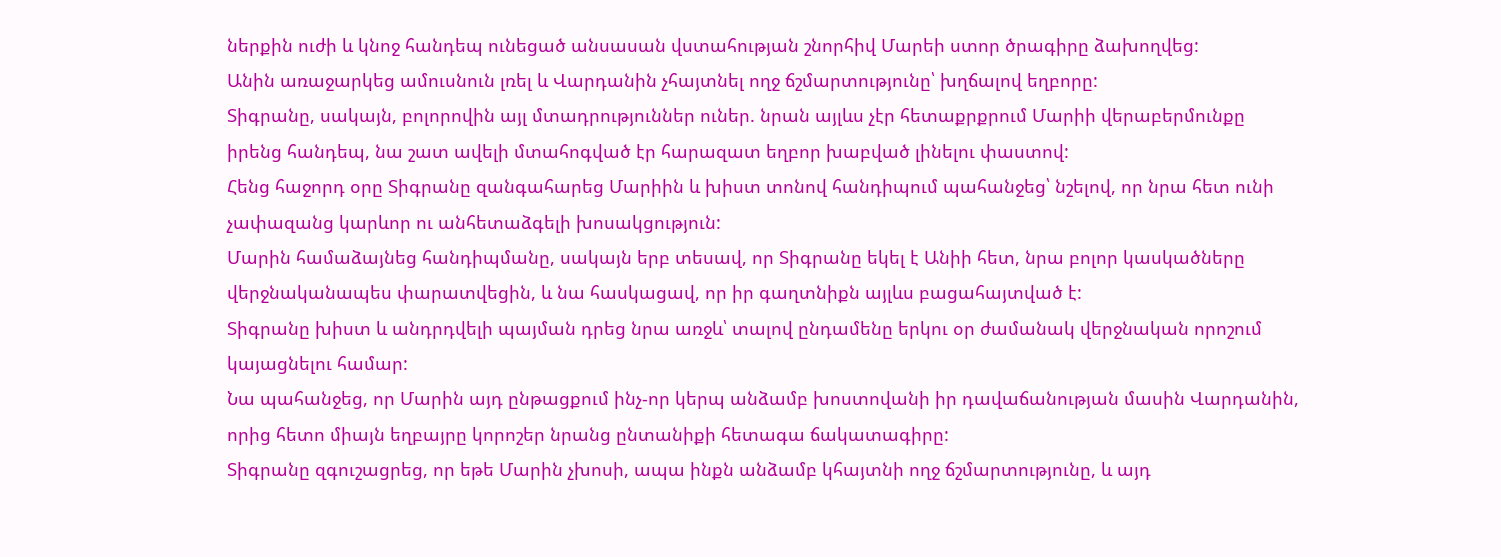ներքին ուժի և կնոջ հանդեպ ունեցած անսասան վստահության շնորհիվ Մարեի ստոր ծրագիրը ձախողվեց:
Անին առաջարկեց ամուսնուն լռել և Վարդանին չհայտնել ողջ ճշմարտությունը՝ խղճալով եղբորը:
Տիգրանը, սակայն, բոլորովին այլ մտադրություններ ուներ. նրան այլևս չէր հետաքրքրում Մարիի վերաբերմունքը իրենց հանդեպ, նա շատ ավելի մտահոգված էր հարազատ եղբոր խաբված լինելու փաստով:
Հենց հաջորդ օրը Տիգրանը զանգահարեց Մարիին և խիստ տոնով հանդիպում պահանջեց՝ նշելով, որ նրա հետ ունի չափազանց կարևոր ու անհետաձգելի խոսակցություն:
Մարին համաձայնեց հանդիպմանը, սակայն երբ տեսավ, որ Տիգրանը եկել է Անիի հետ, նրա բոլոր կասկածները վերջնականապես փարատվեցին, և նա հասկացավ, որ իր գաղտնիքն այլևս բացահայտված է:
Տիգրանը խիստ և անդրդվելի պայման դրեց նրա առջև՝ տալով ընդամենը երկու օր ժամանակ վերջնական որոշում կայացնելու համար:
Նա պահանջեց, որ Մարին այդ ընթացքում ինչ-որ կերպ անձամբ խոստովանի իր դավաճանության մասին Վարդանին, որից հետո միայն եղբայրը կորոշեր նրանց ընտանիքի հետագա ճակատագիրը:
Տիգրանը զգուշացրեց, որ եթե Մարին չխոսի, ապա ինքն անձամբ կհայտնի ողջ ճշմարտությունը, և այդ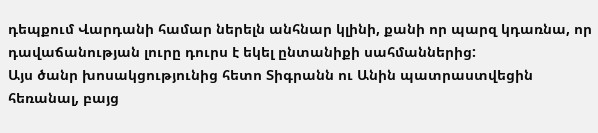դեպքում Վարդանի համար ներելն անհնար կլինի, քանի որ պարզ կդառնա, որ դավաճանության լուրը դուրս է եկել ընտանիքի սահմաններից:
Այս ծանր խոսակցությունից հետո Տիգրանն ու Անին պատրաստվեցին հեռանալ, բայց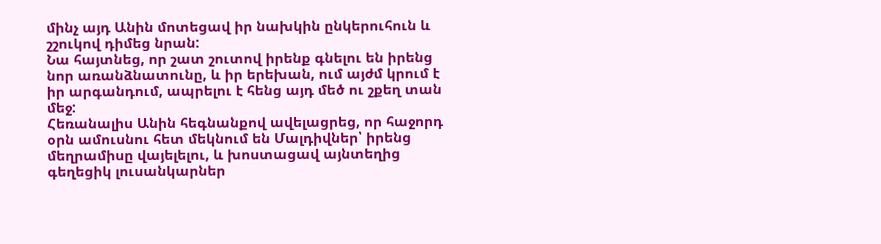մինչ այդ Անին մոտեցավ իր նախկին ընկերուհուն և շշուկով դիմեց նրան:
Նա հայտնեց, որ շատ շուտով իրենք գնելու են իրենց նոր առանձնատունը, և իր երեխան, ում այժմ կրում է իր արգանդում, ապրելու է հենց այդ մեծ ու շքեղ տան մեջ:
Հեռանալիս Անին հեգնանքով ավելացրեց, որ հաջորդ օրն ամուսնու հետ մեկնում են Մալդիվներ՝ իրենց մեղրամիսը վայելելու, և խոստացավ այնտեղից գեղեցիկ լուսանկարներ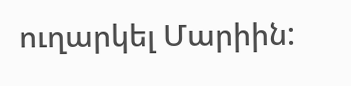ուղարկել Մարիին: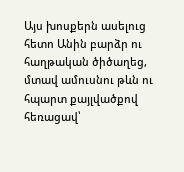Այս խոսքերն ասելուց հետո Անին բարձր ու հաղթական ծիծաղեց, մտավ ամուսնու թևն ու հպարտ քայլվածքով հեռացավ՝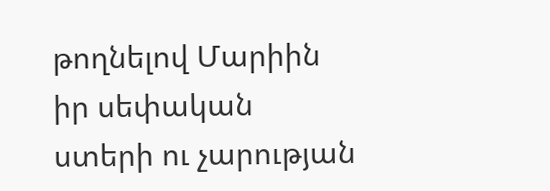թողնելով Մարիին իր սեփական ստերի ու չարության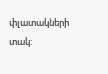փլատակների տակ: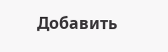Добавить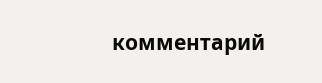комментарий